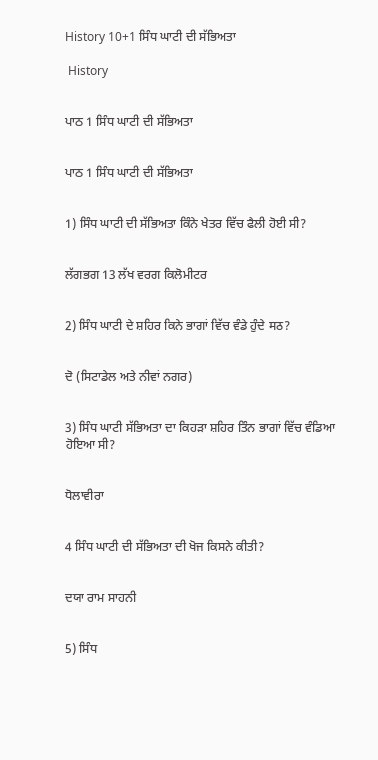History 10+1 ਸਿੰਧ ਘਾਟੀ ਦੀ ਸੱਭਿਅਤਾ

 History


ਪਾਠ 1 ਸਿੰਧ ਘਾਟੀ ਦੀ ਸੱਭਿਅਤਾ


ਪਾਠ 1 ਸਿੰਧ ਘਾਟੀ ਦੀ ਸੱਭਿਅਤਾ


1) ਸਿੰਧ ਘਾਟੀ ਦੀ ਸੱਭਿਅਤਾ ਕਿੰਨੇ ਖੇਤਰ ਵਿੱਚ ਫੈਲੀ ਹੋਈ ਸੀ?


ਲੱਗਭਗ 13 ਲੱਖ ਵਰਗ ਕਿਲੋਮੀਟਰ


2) ਸਿੰਧ ਘਾਟੀ ਦੇ ਸ਼ਹਿਰ ਕਿਨੇ ਭਾਗਾਂ ਵਿੱਚ ਵੰਡੇ ਹੁੰਦੇ मठ?


ਦੋ (ਸਿਟਾਡੇਲ ਅਤੇ ਨੀਵਾਂ ਨਗਰ)


3) ਸਿੰਧ ਘਾਟੀ ਸੱਭਿਅਤਾ ਦਾ ਕਿਹੜਾ ਸ਼ਹਿਰ ਤਿੰਨ ਭਾਗਾਂ ਵਿੱਚ ਵੰਡਿਆ ਹੋਇਆ ਸੀ?


ਧੋਲਾਵੀਰਾ


4 ਸਿੰਧ ਘਾਟੀ ਦੀ ਸੱਭਿਅਤਾ ਦੀ ਖੋਜ ਕਿਸਨੇ ਕੀਤੀ?


ਦਯਾ ਰਾਮ ਸਾਹਨੀ


5) ਸਿੰਧ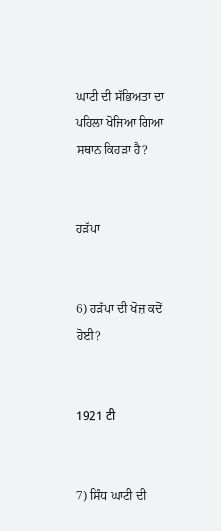ਘਾਟੀ ਦੀ ਸੱਭਿਅਤਾ ਦਾ ਪਹਿਲਾ ਖੋਜਿਆ ਗਿਆ ਸਥਾਨ ਕਿਹੜਾ ਹੈ?


ਹੜੱਪਾ


6) ਹੜੱਪਾ ਦੀ ਖੋਜ਼ ਕਦੋਂ ਹੋਈ?


1921 टी


7) ਸਿੰਧ ਘਾਟੀ ਦੀ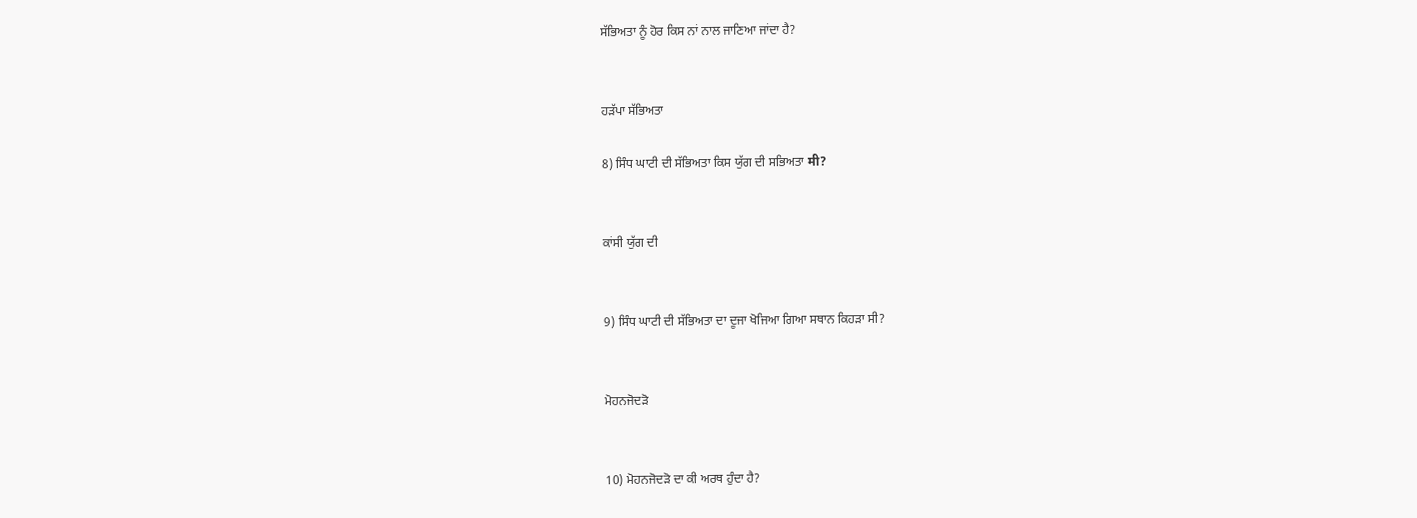ਸੱਭਿਅਤਾ ਨੂੰ ਹੋਰ ਕਿਸ ਨਾਂ ਨਾਲ ਜਾਣਿਆ ਜਾਂਦਾ ਹੈ?


ਹੜੱਪਾ ਸੱਭਿਅਤਾ

8) ਸਿੰਧ ਘਾਟੀ ਦੀ ਸੱਭਿਅਤਾ ਕਿਸ ਯੁੱਗ ਦੀ ਸਭਿਅਤਾ मी?


ਕਾਂਸੀ ਯੁੱਗ ਦੀ


9) ਸਿੰਧ ਘਾਟੀ ਦੀ ਸੱਭਿਅਤਾ ਦਾ ਦੂਜਾ ਖੋਜਿਆ ਗਿਆ ਸਥਾਨ ਕਿਹੜਾ ਸੀ?


ਮੋਹਨਜੋਦੜੋ


10) ਮੋਹਨਜੋਦੜੋ ਦਾ ਕੀ ਅਰਥ ਹੁੰਦਾ ਹੈ?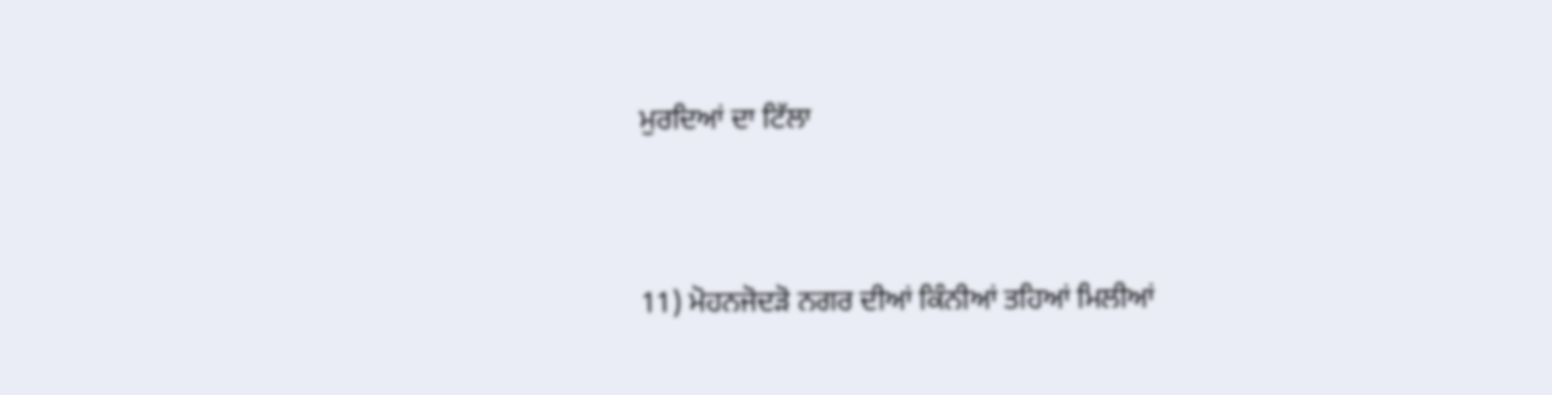ਮੁਰਦਿਆਂ ਦਾ ਟਿੱਲਾ


11) ਮੋਹਨਜੋਦੜੋ ਨਗਰ ਦੀਆਂ ਕਿੰਨੀਆਂ ਤਹਿਆਂ ਮਿਲੀਆਂ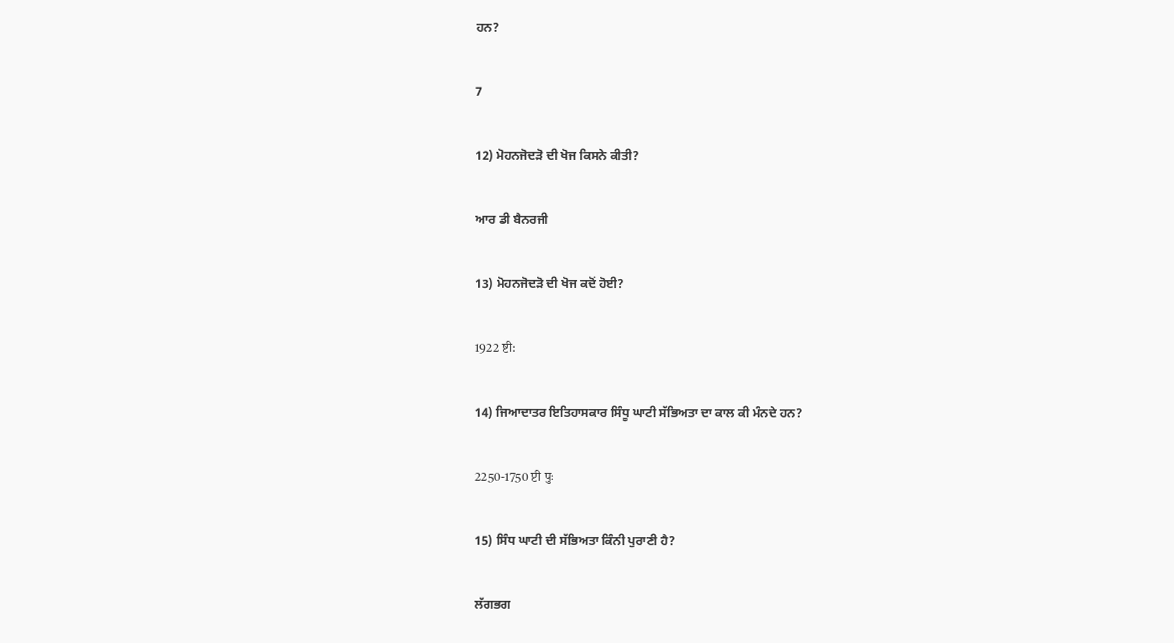ਹਨ?


7


12) ਮੋਹਨਜੋਦੜੋ ਦੀ ਖੋਜ ਕਿਸਨੇ ਕੀਤੀ?


ਆਰ ਡੀ ਬੈਨਰਜੀ


13) ਮੋਹਨਜੋਦੜੋ ਦੀ ਖੋਜ ਕਦੋਂ ਹੋਈ?


1922 ष्टी:


14) ਜਿਆਦਾਤਰ ਇਤਿਹਾਸਕਾਰ ਸਿੰਧੂ ਘਾਟੀ ਸੱਭਿਅਤਾ ਦਾ ਕਾਲ ਕੀ ਮੰਨਦੇ ਹਨ?


2250-1750 प्टी पुः


15) ਸਿੰਧ ਘਾਟੀ ਦੀ ਸੱਭਿਅਤਾ ਕਿੰਨੀ ਪੁਰਾਣੀ ਹੈ?


ਲੱਗਭਗ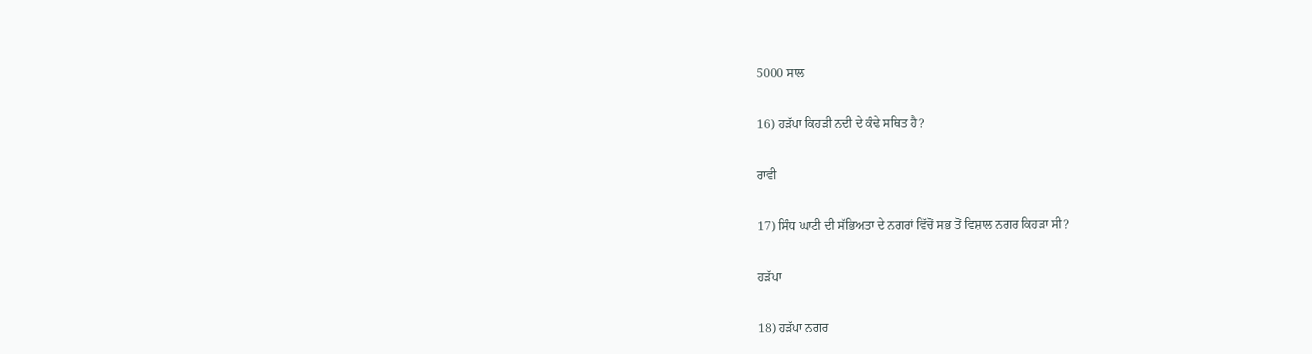5000 ਸਾਲ


16) ਹੜੱਪਾ ਕਿਹੜੀ ਨਦੀ ਦੇ ਕੰਢੇ ਸਥਿਤ ਹੈ?


ਰਾਵੀ


17) ਸਿੰਧ ਘਾਟੀ ਦੀ ਸੱਭਿਅਤਾ ਦੇ ਨਗਰਾਂ ਵਿੱਚੋਂ ਸਭ ਤੋਂ ਵਿਸ਼ਾਲ ਨਗਰ ਕਿਹੜਾ ਸੀ?


ਹੜੱਪਾ


18) ਹੜੱਪਾ ਨਗਰ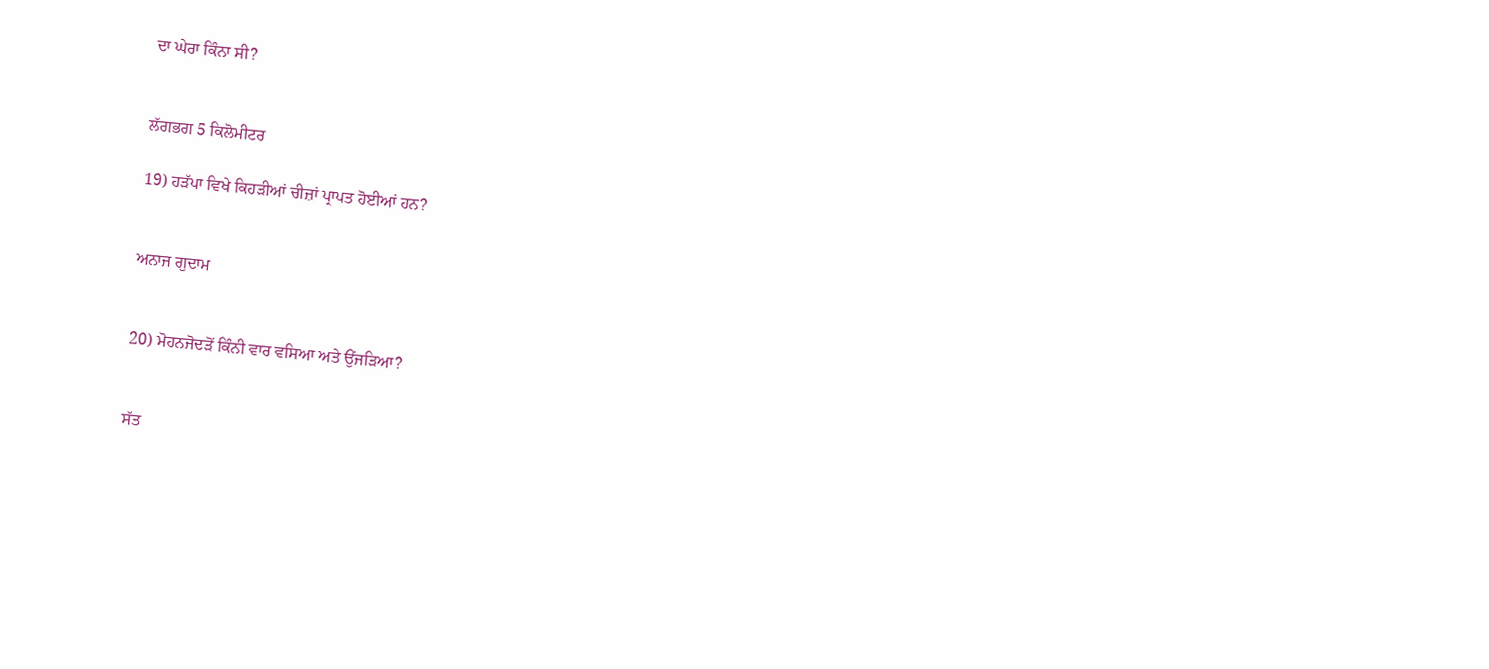ਦਾ ਘੇਰਾ ਕਿੰਨਾ ਸੀ?


ਲੱਗਭਗ 5 ਕਿਲੋਮੀਟਰ

19) ਹੜੱਪਾ ਵਿਖੇ ਕਿਹੜੀਆਂ ਚੀਜ਼ਾਂ ਪ੍ਰਾਪਤ ਹੋਈਆਂ ਹਨ?


ਅਨਾਜ ਗੁਦਾਮ


20) ਮੋਹਨਜੋਦੜੋਂ ਕਿੰਨੀ ਵਾਰ ਵਸਿਆ ਅਤੇ ਉਂਜੜਿਆ?


ਸੱਤ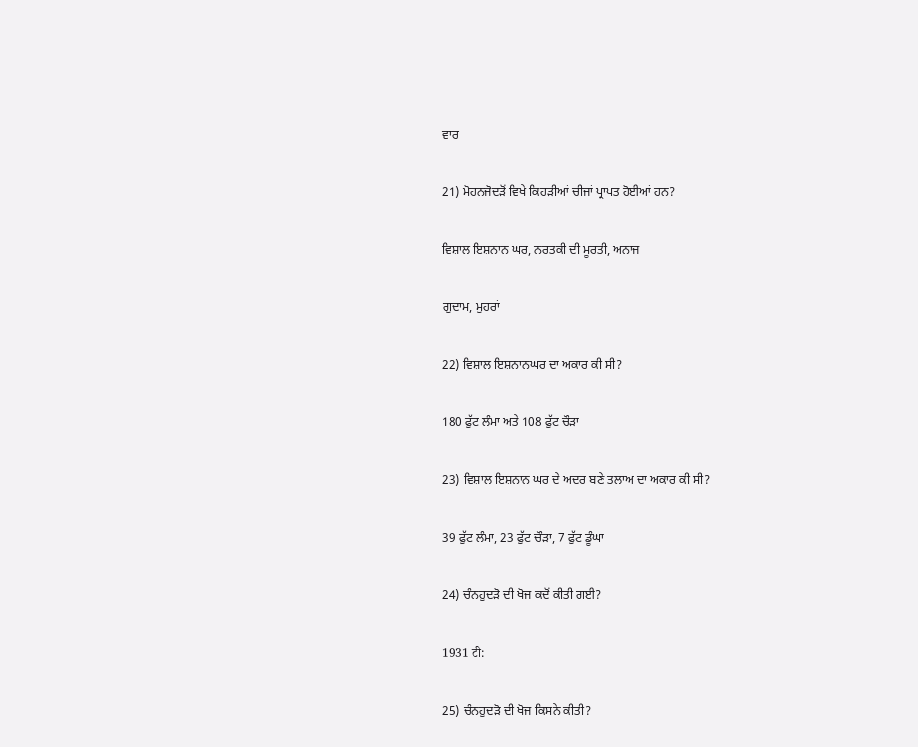ਵਾਰ


21) ਮੋਹਨਜੋਦੜੋਂ ਵਿਖੇ ਕਿਹੜੀਆਂ ਚੀਜਾਂ ਪ੍ਰਾਪਤ ਹੋਈਆਂ ਹਨ?


ਵਿਸ਼ਾਲ ਇਸ਼ਨਾਨ ਘਰ, ਨਰਤਕੀ ਦੀ ਮੂਰਤੀ, ਅਨਾਜ


ਗੁਦਾਮ, ਮੁਹਰਾਂ


22) ਵਿਸ਼ਾਲ ਇਸ਼ਨਾਨਘਰ ਦਾ ਅਕਾਰ ਕੀ ਸੀ?


180 ਫੁੱਟ ਲੰਮਾ ਅਤੇ 108 ਫੁੱਟ ਚੌੜਾ


23) ਵਿਸ਼ਾਲ ਇਸ਼ਨਾਨ ਘਰ ਦੇ ਅਦਰ ਬਣੇ ਤਲਾਅ ਦਾ ਅਕਾਰ ਕੀ ਸੀ?


39 ਫੁੱਟ ਲੰਮਾ, 23 ਫੁੱਟ ਚੌੜਾ, 7 ਫੁੱਟ ਡੂੰਘਾ


24) ਚੰਨਹੁਦੜੋ ਦੀ ਖੋਜ ਕਦੋਂ ਕੀਤੀ ਗਈ?


1931 टी:


25) ਚੰਨਹੁਦੜੋ ਦੀ ਖੋਜ ਕਿਸਨੇ ਕੀਤੀ?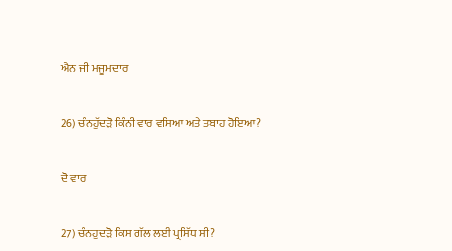ਐਨ ਜੀ ਮਜੂਮਦਾਰ


26) ਚੰਨਹੁੱਦੜੋ ਕਿੰਨੀ ਵਾਰ ਵਸਿਆ ਅਤੇ ਤਬਾਹ ਹੋਇਆ?


ਦੋ ਵਾਰ


27) ਚੰਨਹੁਦੜੋ ਕਿਸ ਗੱਲ ਲਈ ਪ੍ਰਸਿੱਧ ਸੀ?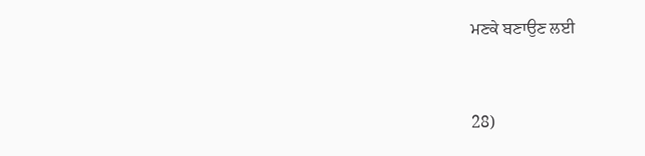ਮਣਕੇ ਬਣਾਉਣ ਲਈ


28)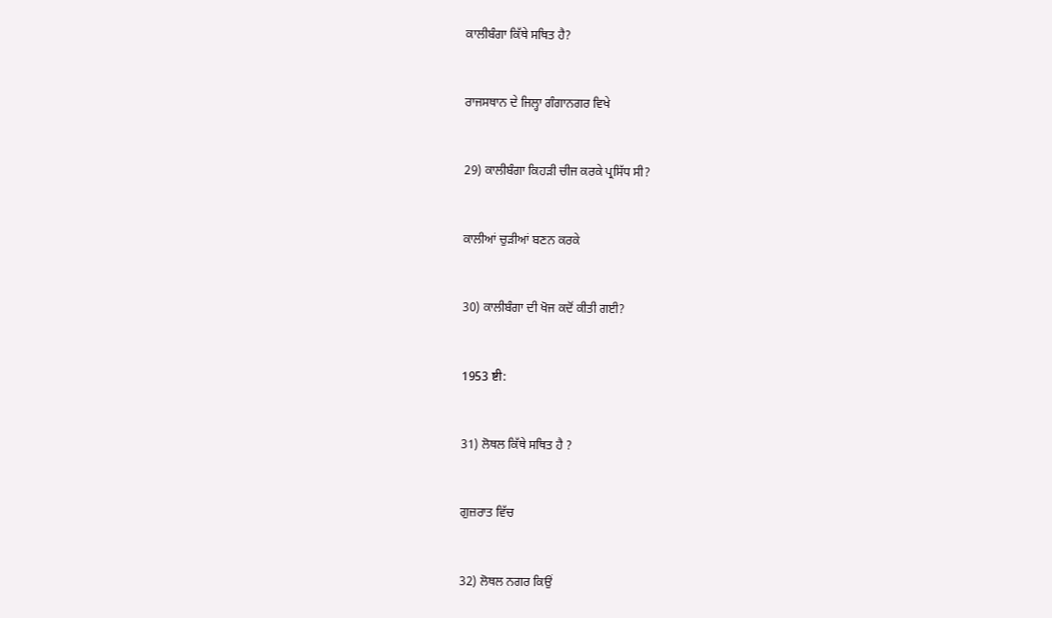ਕਾਲੀਬੰਗਾ ਕਿੱਥੇ ਸਥਿਤ ਹੈ?


ਰਾਜਸਥਾਨ ਦੇ ਜਿਲ੍ਹਾ ਗੰਗਾਨਗਰ ਵਿਖੇ


29) ਕਾਲੀਬੰਗਾ ਕਿਹੜੀ ਚੀਜ ਕਰਕੇ ਪ੍ਰਸਿੱਧ ਸੀ?


ਕਾਲੀਆਂ ਚੁੜੀਆਂ ਬਣਨ ਕਰਕੇ


30) ਕਾਲੀਬੰਗਾ ਦੀ ਖੋਜ ਕਦੋਂ ਕੀਤੀ ਗਈ?


1953 ष्टी:


31) ਲੋਥਲ ਕਿੱਥੇ ਸਥਿਤ ਹੈ ?


ਗੁਜ਼ਰਾਤ ਵਿੱਚ


32) ਲੋਥਲ ਨਗਰ ਕਿਉਂ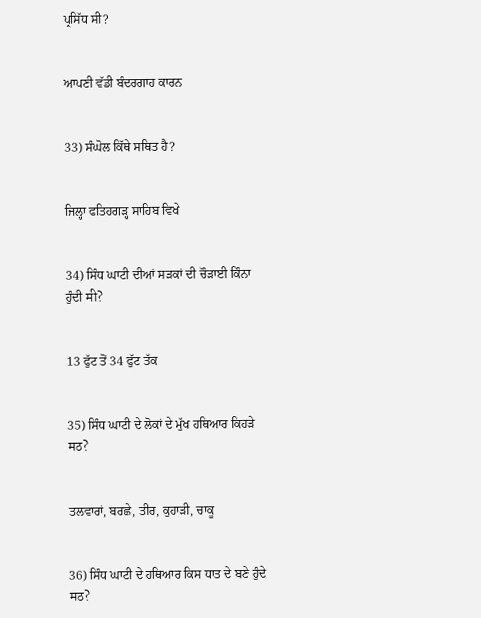ਪ੍ਰਸਿੱਧ ਸੀ?


ਆਪਣੀ ਵੱਡੀ ਬੰਦਰਗਾਹ ਕਾਰਨ


33) ਸੰਘੋਲ ਕਿੱਥੇ ਸਥਿਤ ਹੈ?


ਜਿਲ੍ਹਾ ਫਤਿਹਗੜ੍ਹ ਸਾਹਿਬ ਵਿਖੇ


34) ਸਿੰਧ ਘਾਟੀ ਦੀਆਂ ਸੜਕਾਂ ਦੀ ਚੌੜਾਈ ਕਿੰਨਾ ਹੁੰਦੀ मी?


13 ਫੁੱਟ ਤੋਂ 34 ਫੁੱਟ ਤੱਕ


35) ਸਿੰਧ ਘਾਟੀ ਦੇ ਲੋਕਾਂ ਦੇ ਮੁੱਖ ਹਥਿਆਰ ਕਿਹੜੇ मठ?


ਤਲਵਾਰਾਂ, ਬਰਛੇ, ਤੀਰ, ਕੁਹਾੜੀ, ਚਾਕੂ


36) ਸਿੰਧ ਘਾਟੀ ਦੇ ਹਥਿਆਰ ਕਿਸ ਧਾਤ ਦੇ ਬਣੇ ਹੁੰਦੇ मठ?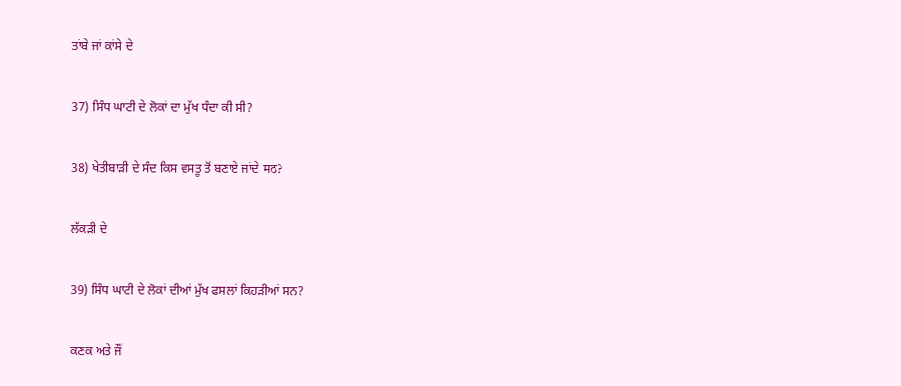ਤਾਂਬੇ ਜਾਂ ਕਾਂਸੇ ਦੇ


37) ਸਿੰਧ ਘਾਟੀ ਦੇ ਲੋਕਾਂ ਦਾ ਮੁੱਖ ਧੰਦਾ ਕੀ ਸੀ?


38) ਖੇਤੀਬਾੜੀ ਦੇ ਸੰਦ ਕਿਸ ਵਸਤੂ ਤੋਂ ਬਣਾਏ ਜਾਂਦੇ मठ?


ਲੱਕੜੀ ਦੇ


39) ਸਿੰਧ ਘਾਟੀ ਦੇ ਲੋਕਾਂ ਦੀਆਂ ਮੁੱਖ ਫਸਲਾਂ ਕਿਹੜੀਆਂ ਸਨ?


ਕਣਕ ਅਤੇ ਜੌਂ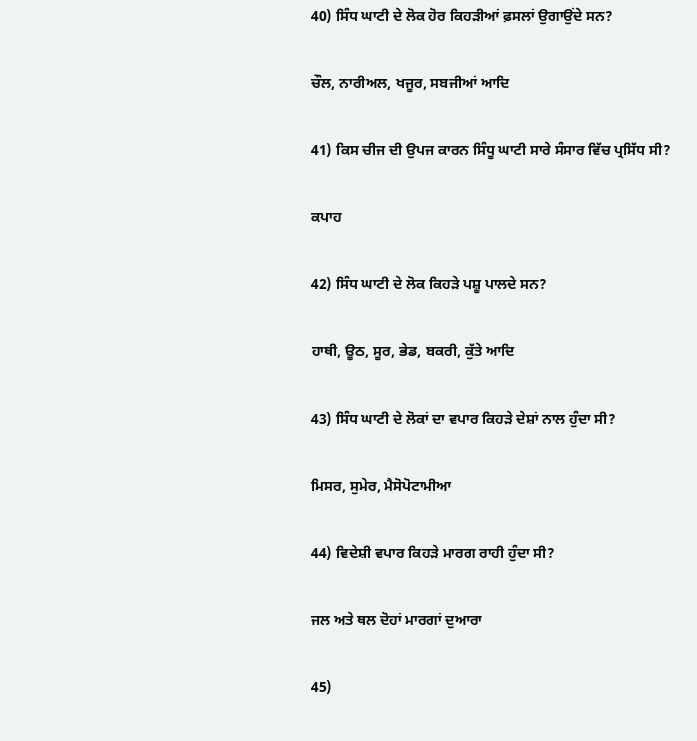40) ਸਿੰਧ ਘਾਟੀ ਦੇ ਲੋਕ ਹੋਰ ਕਿਹੜੀਆਂ ਫ਼ਸਲਾਂ ਉਗਾਉਂਦੇ ਸਨ?


ਚੌਲ, ਨਾਰੀਅਲ, ਖਜੂਰ, ਸਬਜੀਆਂ ਆਦਿ


41) ਕਿਸ ਚੀਜ ਦੀ ਉਪਜ ਕਾਰਨ ਸਿੰਧੂ ਘਾਟੀ ਸਾਰੇ ਸੰਸਾਰ ਵਿੱਚ ਪ੍ਰਸਿੱਧ ਸੀ?


ਕਪਾਹ


42) ਸਿੰਧ ਘਾਟੀ ਦੇ ਲੋਕ ਕਿਹੜੇ ਪਸ਼ੂ ਪਾਲਦੇ ਸਨ?


ਹਾਥੀ, ਊਠ, ਸੂਰ, ਭੇਡ, ਬਕਰੀ, ਕੁੱਤੇ ਆਦਿ


43) ਸਿੰਧ ਘਾਟੀ ਦੇ ਲੋਕਾਂ ਦਾ ਵਪਾਰ ਕਿਹੜੇ ਦੇਸ਼ਾਂ ਨਾਲ ਹੁੰਦਾ ਸੀ?


ਮਿਸਰ, ਸੁਮੇਰ, ਮੈਸੋਪੋਟਾਮੀਆ


44) ਵਿਦੇਸ਼ੀ ਵਪਾਰ ਕਿਹੜੇ ਮਾਰਗ ਰਾਹੀ ਹੁੰਦਾ ਸੀ?


ਜਲ ਅਤੇ ਥਲ ਦੋਹਾਂ ਮਾਰਗਾਂ ਦੁਆਰਾ


45)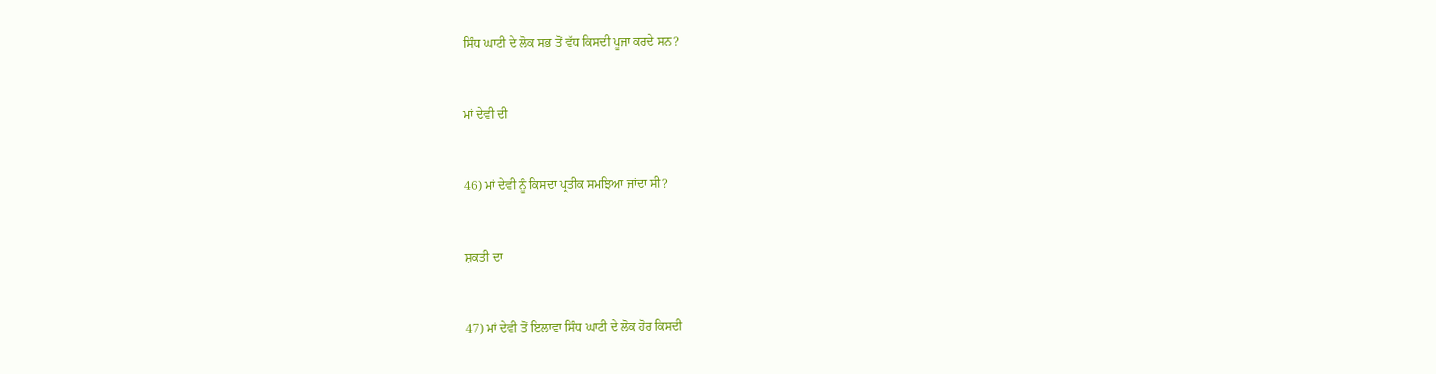ਸਿੰਧ ਘਾਟੀ ਦੇ ਲੋਕ ਸਭ ਤੋਂ ਵੱਧ ਕਿਸਦੀ ਪੂਜਾ ਕਰਦੇ ਸਨ?


ਮਾਂ ਦੇਵੀ ਦੀ


46) ਮਾਂ ਦੇਵੀ ਨੂੰ ਕਿਸਦਾ ਪ੍ਰਤੀਕ ਸਮਝਿਆ ਜਾਂਦਾ ਸੀ?


ਸ਼ਕਤੀ ਦਾ


47) ਮਾਂ ਦੇਵੀ ਤੋਂ ਇਲਾਵਾ ਸਿੰਧ ਘਾਟੀ ਦੇ ਲੋਕ ਹੋਰ ਕਿਸਦੀ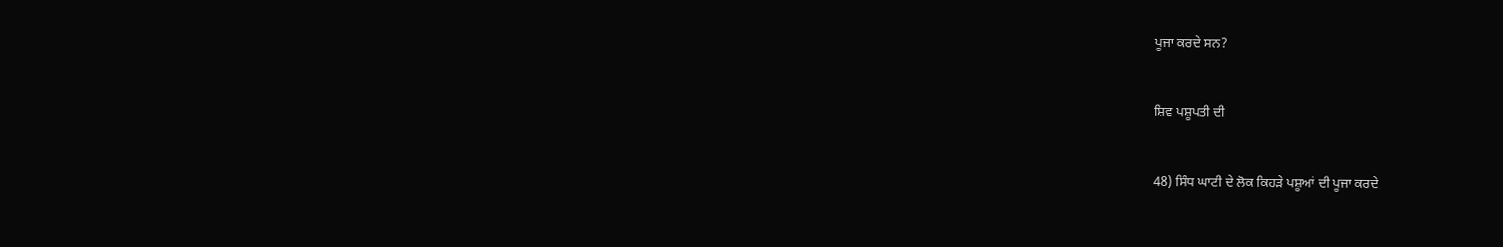ਪੂਜਾ ਕਰਦੇ ਸਨ?


ਸ਼ਿਵ ਪਸ਼ੂਪਤੀ ਦੀ


48) ਸਿੰਧ ਘਾਟੀ ਦੇ ਲੋਕ ਕਿਹੜੇ ਪਸ਼ੂਆਂ ਦੀ ਪੂਜਾ ਕਰਦੇ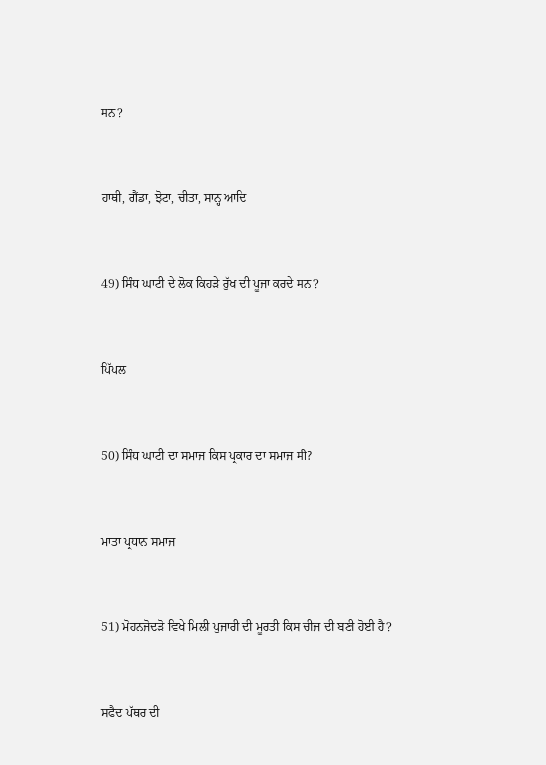मਨ?


ਹਾਥੀ, ਗੈਂਡਾ, ਝੋਟਾ, ਚੀਤਾ, ਸਾਨ੍ਹ ਆਦਿ


49) ਸਿੰਧ ਘਾਟੀ ਦੇ ਲੋਕ ਕਿਹੜੇ ਰੁੱਖ ਦੀ ਪੂਜਾ ਕਰਦੇ मਨ?


ਪਿੱਪਲ


50) ਸਿੰਧ ਘਾਟੀ ਦਾ ਸਮਾਜ ਕਿਸ ਪ੍ਰਕਾਰ ਦਾ ਸਮਾਜ मी?


ਮਾਤਾ ਪ੍ਰਧਾਨ ਸਮਾਜ


51) ਮੋਹਨਜੋਦੜੋ ਵਿਖੇ ਮਿਲੀ ਪੁਜਾਰੀ ਦੀ ਮੂਰਤੀ ਕਿਸ ਚੀਜ ਦੀ ਬਣੀ ਹੋਈ ਹੈ?


ਸਫੈਦ ਪੱਥਰ ਦੀ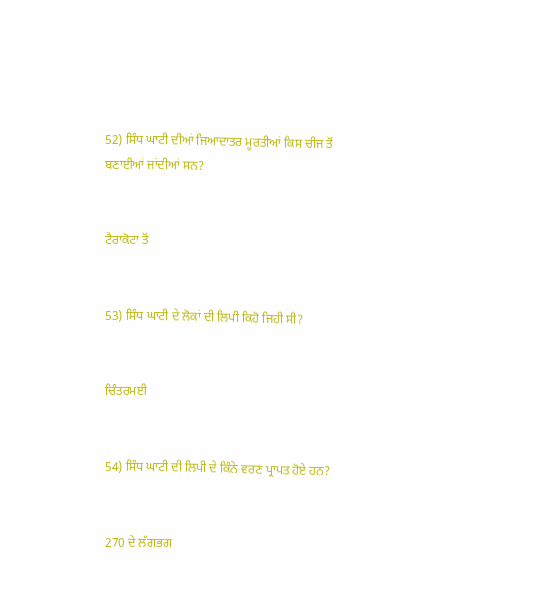52) ਸਿੰਧ ਘਾਟੀ ਦੀਆਂ ਜਿਆਦਾਤਰ ਮੂਰਤੀਆਂ ਕਿਸ ਚੀਜ ਤੋਂ ਬਣਾਈਆਂ ਜਾਂਦੀਆਂ ਸਨ?


ਟੈਰਾਕੋਟਾ ਤੋਂ


53) ਸਿੰਧ ਘਾਟੀ ਦੇ ਲੋਕਾਂ ਦੀ ਲਿਪੀ ਕਿਹੋ ਜਿਹੀ ਸੀ?


ਚਿੰਤਰਮਈ


54) ਸਿੰਧ ਘਾਟੀ ਦੀ ਲਿਪੀ ਦੇ ਕਿੰਨੇ ਵਰਣ ਪ੍ਰਾਪਤ ਹੋਏ ਹਨ?


270 ਦੇ ਲੱਗਭਗ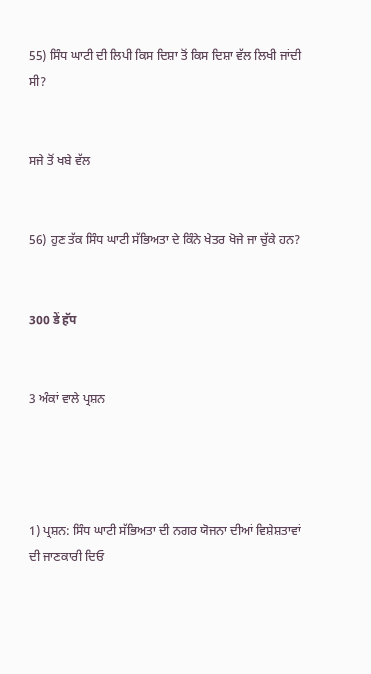55) ਸਿੰਧ ਘਾਟੀ ਦੀ ਲਿਪੀ ਕਿਸ ਦਿਸ਼ਾ ਤੋਂ ਕਿਸ ਦਿਸ਼ਾ ਵੱਲ ਲਿਖੀ ਜਾਂਦੀ ਸੀ?


ਸਜੇ ਤੋਂ ਖਬੇ ਵੱਲ


56) ਹੁਣ ਤੱਕ ਸਿੰਧ ਘਾਟੀ ਸੱਭਿਅਤਾ ਦੇ ਕਿੰਨੇ ਖੇਤਰ ਖੋਜੇ ਜਾ ਚੁੱਕੇ ਹਨ?


300 डें हॅप


3 ਅੰਕਾਂ ਵਾਲੇ ਪ੍ਰਸ਼ਨ




1) ਪ੍ਰਸ਼ਨ: ਸਿੰਧ ਘਾਟੀ ਸੱਭਿਅਤਾ ਦੀ ਨਗਰ ਯੋਜਨਾ ਦੀਆਂ ਵਿਸ਼ੇਸ਼ਤਾਵਾਂ ਦੀ ਜਾਣਕਾਰੀ ਦਿਓ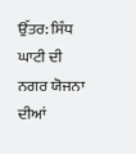ਉੱਤਰ: ਸਿੰਧ ਘਾਟੀ ਦੀ ਨਗਰ ਯੋਜਨਾ ਦੀਆਂ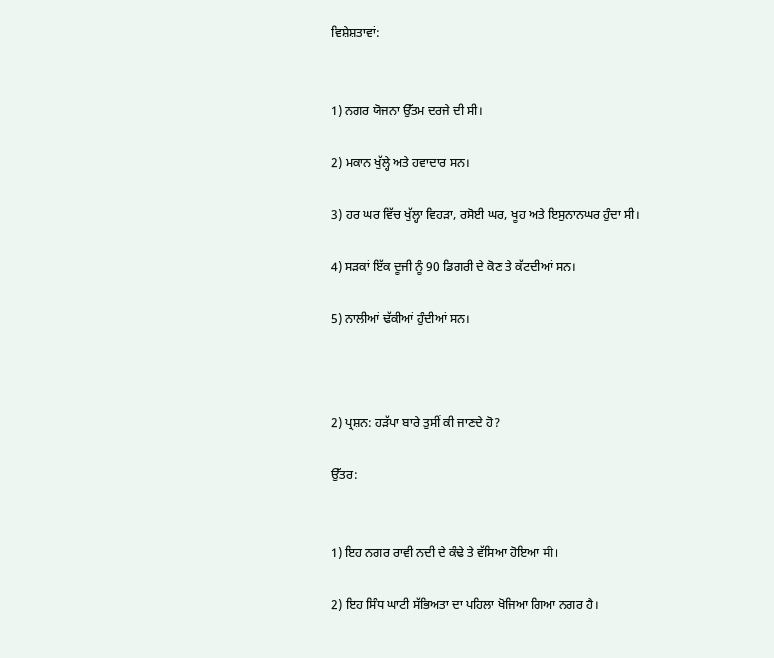ਵਿਸ਼ੇਸ਼ਤਾਵਾਂ:


1) ਨਗਰ ਯੋਜਨਾ ਉੱਤਮ ਦਰਜੇ ਦੀ ਸੀ।

2) ਮਕਾਨ ਖੁੱਲ੍ਹੇ ਅਤੇ ਹਵਾਦਾਰ ਸਨ।

3) ਹਰ ਘਰ ਵਿੱਚ ਖੁੱਲ੍ਹਾ ਵਿਹੜਾ, ਰਸੋਈ ਘਰ, ਖੂਹ ਅਤੇ ਇਸੁਨਾਨਘਰ ਹੁੰਦਾ ਸੀ।

4) ਸੜਕਾਂ ਇੱਕ ਦੂਜੀ ਨੂੰ 90 ਡਿਗਰੀ ਦੇ ਕੋਣ ਤੇ ਕੱਟਦੀਆਂ ਸਨ।

5) ਨਾਲੀਆਂ ਢੱਕੀਆਂ ਹੁੰਦੀਆਂ ਸਨ।



2) ਪ੍ਰਸ਼ਨ: ਹੜੱਪਾ ਬਾਰੇ ਤੁਸੀਂ ਕੀ ਜਾਣਦੇ ਹੋ?

ਉੱਤਰ:


1) ਇਹ ਨਗਰ ਰਾਵੀ ਨਦੀ ਦੇ ਕੰਢੇ ਤੇ ਵੱਸਿਆ ਹੋਇਆ मी।

2) ਇਹ ਸਿੰਧ ਘਾਟੀ ਸੱਭਿਅਤਾ ਦਾ ਪਹਿਲਾ ਖੋਜਿਆ ਗਿਆ ਨਗਰ ਹੈ।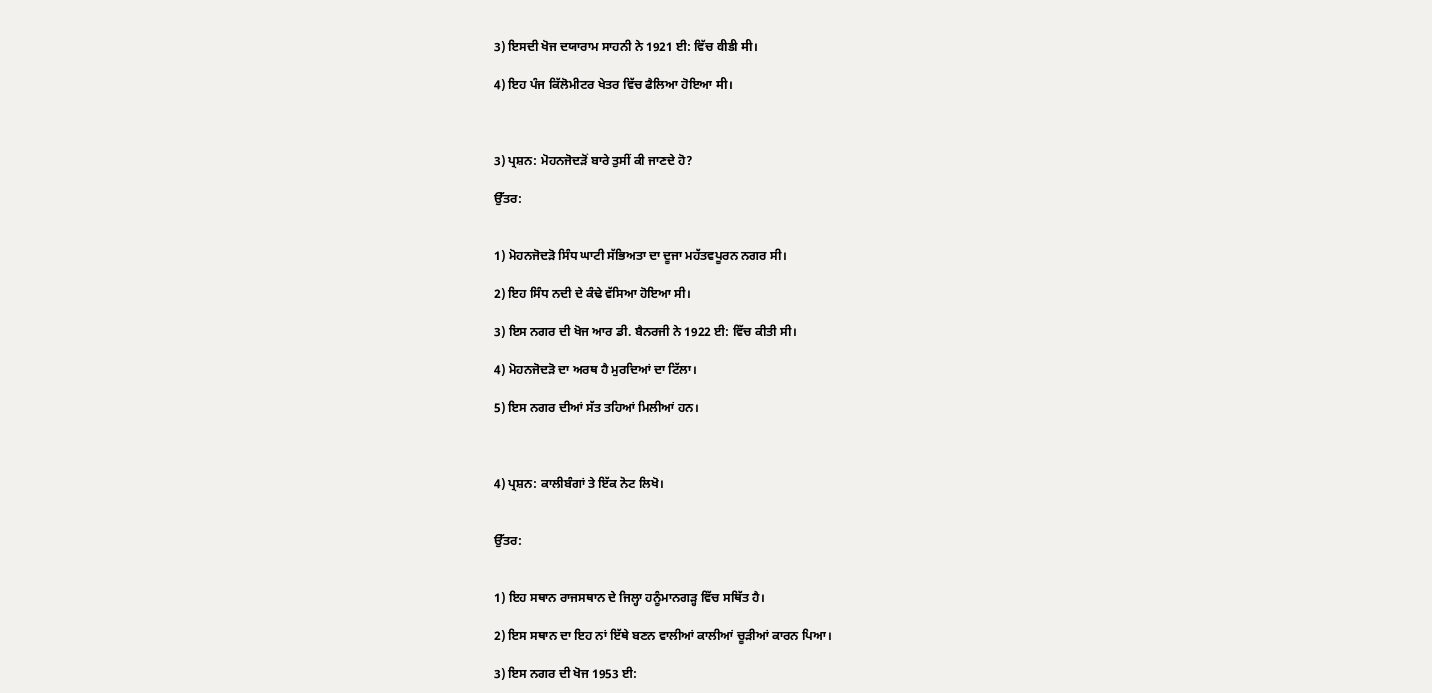3) ਇਸਦੀ ਖੋਜ ਦਯਾਰਾਮ ਸਾਹਨੀ ਨੇ 1921 ਈ: ਵਿੱਚ वीडी मी।

4) ਇਹ ਪੰਜ ਕਿੱਲੋਮੀਟਰ ਖੇਤਰ ਵਿੱਚ ਫੈਲਿਆ ਹੋਇਆ मी।



3) ਪ੍ਰਸ਼ਨ: ਮੋਹਨਜੋਦੜੋਂ ਬਾਰੇ ਤੁਸੀਂ ਕੀ ਜਾਣਦੇ ਹੋ?

ਉੱਤਰ:


1) ਮੋਹਨਜੋਦੜੋ ਸਿੰਧ ਘਾਟੀ ਸੱਭਿਅਤਾ ਦਾ ਦੂਜਾ ਮਹੱਤਵਪੂਰਨ ਨਗਰ ਸੀ।

2) ਇਹ ਸਿੰਧ ਨਦੀ ਦੇ ਕੰਢੇ ਵੱਸਿਆ ਹੋਇਆ ਸੀ।

3) ਇਸ ਨਗਰ ਦੀ ਖੋਜ ਆਰ ਡੀ. ਬੈਨਰਜੀ ਨੇ 1922 ਈ: ਵਿੱਚ ਕੀਤੀ ਸੀ।

4) ਮੋਹਨਜੋਦੜੋ ਦਾ ਅਰਥ ਹੈ ਮੁਰਦਿਆਂ ਦਾ ਟਿੱਲਾ।

5) ਇਸ ਨਗਰ ਦੀਆਂ ਸੱਤ ਤਹਿਆਂ ਮਿਲੀਆਂ ਹਨ।



4) ਪ੍ਰਸ਼ਨ: ਕਾਲੀਬੰਗਾਂ ਤੇ ਇੱਕ ਨੋਟ ਲਿਖੋ।


ਉੱਤਰ:


1) ਇਹ ਸਥਾਨ ਰਾਜਸਥਾਨ ਦੇ ਜਿਲ੍ਹਾ ਹਨੂੰਮਾਨਗੜ੍ਹ ਵਿੱਚ ਸਥਿੱਤ ਹੈ।

2) ਇਸ ਸਥਾਨ ਦਾ ਇਹ ਨਾਂ ਇੱਥੇ ਬਣਨ ਵਾਲੀਆਂ ਕਾਲੀਆਂ ਚੂੜੀਆਂ ਕਾਰਨ ਪਿਆ।

3) ਇਸ ਨਗਰ ਦੀ ਖੋਜ 1953 ਈ: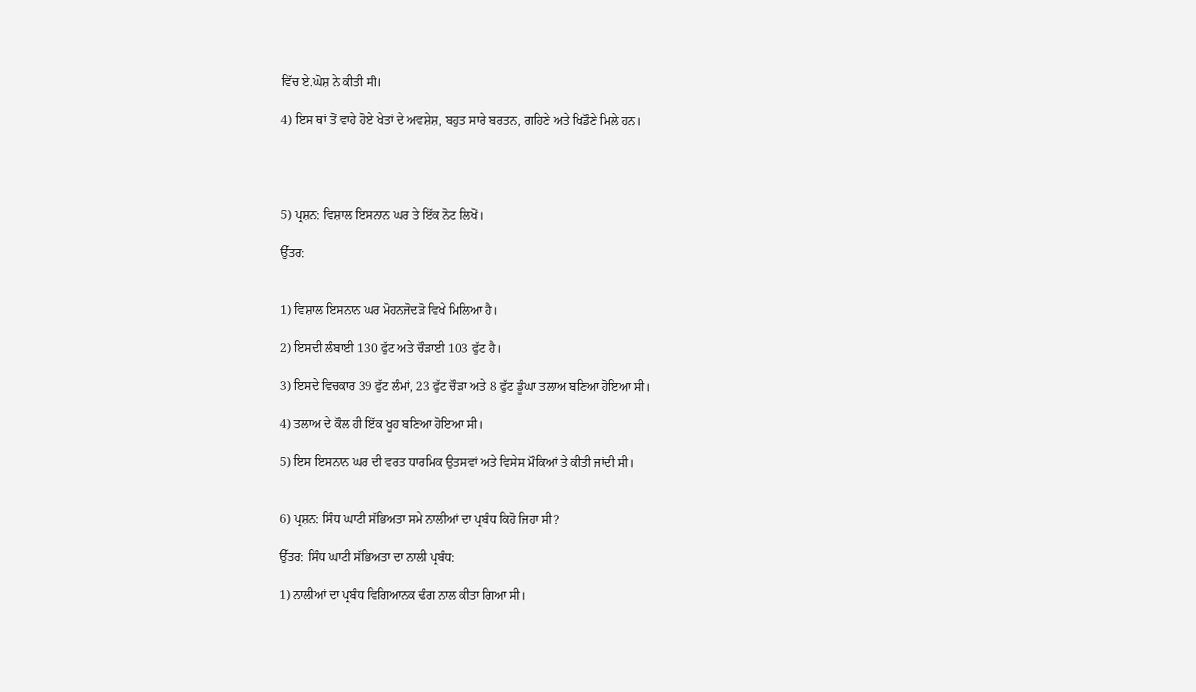ਵਿੱਚ ਏ.ਘੋਸ਼ ਨੇ ਕੀਤੀ मी।

4) ਇਸ ਥਾਂ ਤੋਂ ਵਾਹੇ ਹੋਏ ਖੇਤਾਂ ਦੇ ਅਵਸ਼ੇਸ਼, ਬਹੁਤ ਸਾਰੇ ਬਰਤਨ, ਗਹਿਣੇ ਅਤੇ ਖਿਡੌਣੇ ਮਿਲੇ ਹਨ।




5) ਪ੍ਰਸ਼ਨ: ਵਿਸ਼ਾਲ ਇਸਨਾਨ ਘਰ ਤੇ ਇੱਕ ਨੋਟ ਲਿਖੋਂ।

ਉੱਤਰ:


1) ਵਿਸ਼ਾਲ ਇਸਨਾਨ ਘਰ ਮੋਹਨਜੋਦੜੋ ਵਿਖੇ ਮਿਲਿਆ ਹੈ।

2) ਇਸਦੀ ਲੰਬਾਈ 130 ਫੁੱਟ ਅਤੇ ਚੌੜਾਈ 103 ਫੁੱਟ ਹੈ।

3) ਇਸਦੇ ਵਿਚਕਾਰ 39 ਫੁੱਟ ਲੰਮਾਂ, 23 ਫੁੱਟ ਚੌੜਾ ਅਤੇ 8 ਫੁੱਟ ਡੂੰਘਾ ਤਲਾਅ ਬਣਿਆ ਹੋਇਆ ਸੀ।

4) ਤਲਾਅ ਦੇ ਕੌਲ ਹੀ ਇੱਕ ਖੂਹ ਬਣਿਆ ਹੋਇਆ ਸੀ।

5) ਇਸ ਇਸਨਾਨ ਘਰ ਦੀ ਵਰਤ ਧਾਰਮਿਕ ਉਤਸਵਾਂ ਅਤੇ ਵਿਸੇਸ ਮੌਕਿਆਂ ਤੇ ਕੀਤੀ ਜਾਂਦੀ ਸੀ।


6) ਪ੍ਰਸ਼ਨ: ਸਿੰਧ ਘਾਟੀ ਸੱਭਿਅਤਾ ਸਮੇ ਨਾਲੀਆਂ ਦਾ ਪ੍ਰਬੰਧ ਕਿਹੋ ਜਿਹਾ ਸੀ?

ਉੱਤਰ: ਸਿੰਧ ਘਾਟੀ ਸੱਭਿਅਤਾ ਦਾ ਨਾਲੀ ਪ੍ਰਬੰਧ:

1) ਨਾਲੀਆਂ ਦਾ ਪ੍ਰਬੰਧ ਵਿਗਿਆਨਕ ਢੰਗ ਨਾਲ ਕੀਤਾ ਗਿਆ ਸੀ।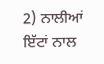2) ਨਾਲੀਆਂ ਇੱਟਾਂ ਨਾਲ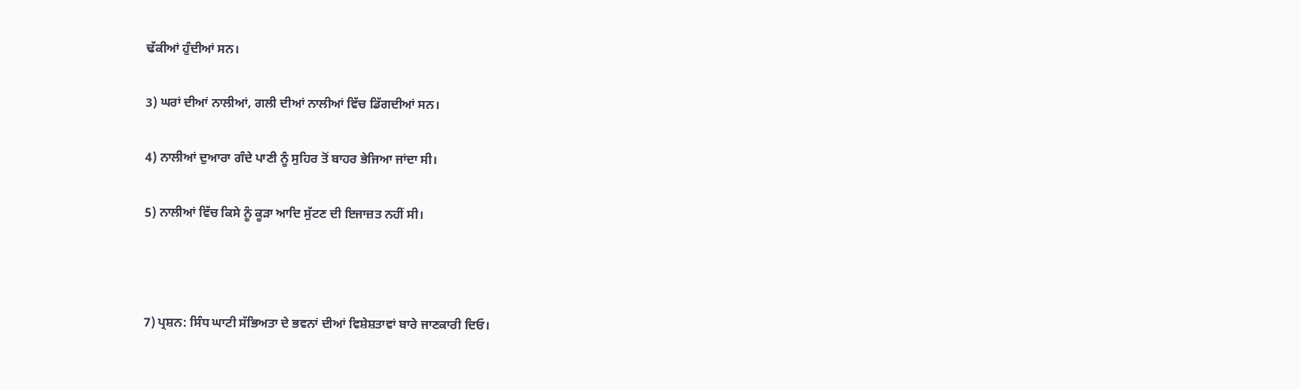ਢੱਕੀਆਂ ਹੁੰਦੀਆਂ ਸਨ।

3) ਘਰਾਂ ਦੀਆਂ ਨਾਲੀਆਂ, ਗਲੀ ਦੀਆਂ ਨਾਲੀਆਂ ਵਿੱਚ ਡਿੱਗਦੀਆਂ ਸਨ।

4) ਨਾਲੀਆਂ ਦੁਆਰਾ ਗੰਦੇ ਪਾਣੀ ਨੂੰ ਸੁਹਿਰ ਤੋਂ ਬਾਹਰ ਭੇਜਿਆ ਜਾਂਦਾ ਸੀ।

5) ਨਾਲੀਆਂ ਵਿੱਚ ਕਿਸੇ ਨੂੰ ਕੂੜਾ ਆਦਿ ਸੁੱਟਣ ਦੀ ਇਜਾਜ਼ਤ ਨਹੀਂ ਸੀ।



7) ਪ੍ਰਸ਼ਨ: ਸਿੰਧ ਘਾਟੀ ਸੱਭਿਅਤਾ ਦੇ ਭਵਨਾਂ ਦੀਆਂ ਵਿਸ਼ੇਸ਼ਤਾਵਾਂ ਬਾਰੇ ਜਾਣਕਾਰੀ ਦਿਓ।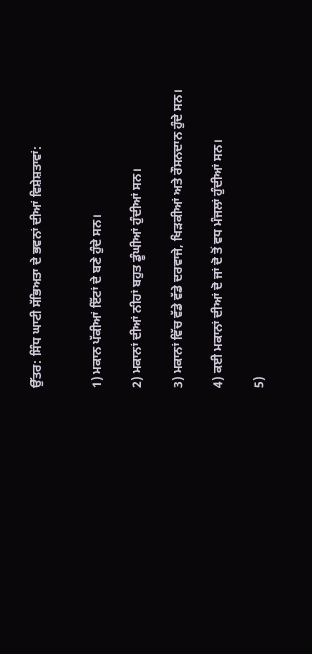ਉੱਤਰ: ਸਿੰਧ ਘਾਟੀ ਸੱਭਿਅਤਾ ਦੇ ਭਵਨਾਂ ਦੀਆਂ ਵਿਸ਼ੇਸ਼ਤਾਵਾਂ:


1) ਮਕਾਨ ਪੱਕੀਆਂ ਇੱਟਾਂ ਦੇ ਬਣੇ ਹੁੰਦੇ ਸਨ।

2) ਮਕਾਨਾਂ ਦੀਆਂ ਨੀਹਾਂ ਬਹੁਤ ਡੂੰਘੀਆਂ ਹੁੰਦੀਆਂ ਸਨ।

3) ਮਕਾਨਾਂ ਵਿੱਚ ਵੱਡੇ ਵੱਡੇ ਦਰਵਾਜੇ, ਖਿੜਕੀਆਂ ਅਤੇ ਰੌਸਨਦਾਨ ਹੁੰਦੇ ਸਨ।

4) ਕਈ ਮਕਾਨਾਂ ਦੀਆਂ ਦੋ ਜਾਂ ਦੋ ਤੋਂ ਵਧ ਮੰਜਲਾਂ ਹੁੰਦੀਆਂ ਸਨ।

5)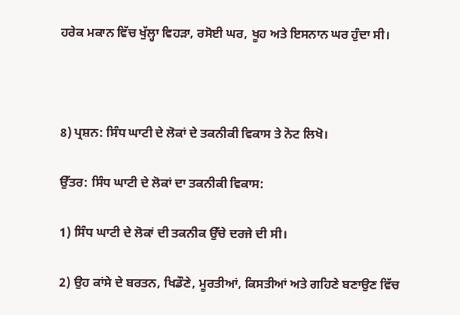ਹਰੇਕ ਮਕਾਨ ਵਿੱਚ ਖੁੱਲ੍ਹਾ ਵਿਹੜਾ, ਰਸੋਈ ਘਰ, ਖੂਹ ਅਤੇ ਇਸਨਾਨ ਘਰ ਹੁੰਦਾ ਸੀ।



8) ਪ੍ਰਸ਼ਨ: ਸਿੰਧ ਘਾਟੀ ਦੇ ਲੋਕਾਂ ਦੇ ਤਕਨੀਕੀ ਵਿਕਾਸ ਤੇ ਨੋਟ ਲਿਖੋ।

ਉੱਤਰ: ਸਿੰਧ ਘਾਟੀ ਦੇ ਲੋਕਾਂ ਦਾ ਤਕਨੀਕੀ ਵਿਕਾਸ:

1) ਸਿੰਧ ਘਾਟੀ ਦੇ ਲੋਕਾਂ ਦੀ ਤਕਨੀਕ ਉੱਚੇ ਦਰਜੇ ਦੀ ਸੀ।

2) ਉਹ ਕਾਂਸੇ ਦੇ ਬਰਤਨ, ਖਿਡੌਣੇ, ਮੂਰਤੀਆਂ, ਕਿਸਤੀਆਂ ਅਤੇ ਗਹਿਣੇ ਬਣਾਉਣ ਵਿੱਚ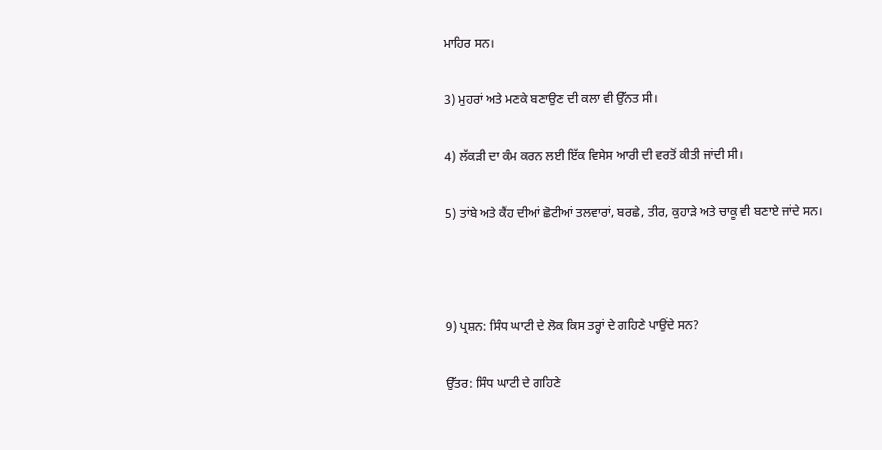ਮਾਹਿਰ ਸਨ।

3) ਮੁਹਰਾਂ ਅਤੇ ਮਣਕੇ ਬਣਾਉਣ ਦੀ ਕਲਾ ਵੀ ਉੱਨਤ ਸੀ।

4) ਲੱਕੜੀ ਦਾ ਕੰਮ ਕਰਨ ਲਈ ਇੱਕ ਵਿਸੇਸ ਆਰੀ ਦੀ ਵਰਤੋਂ ਕੀਤੀ ਜਾਂਦੀ ਸੀ।

5) ਤਾਂਬੇ ਅਤੇ ਕੈਂਹ ਦੀਆਂ ਛੋਟੀਆਂ ਤਲਵਾਰਾਂ, ਬਰਛੇ, ਤੀਰ, ਕੁਹਾੜੇ ਅਤੇ ਚਾਕੂ ਵੀ ਬਣਾਏ ਜਾਂਦੇ ਸਨ।



9) ਪ੍ਰਸ਼ਨ: ਸਿੰਧ ਘਾਟੀ ਦੇ ਲੋਕ ਕਿਸ ਤਰ੍ਹਾਂ ਦੇ ਗਹਿਣੇ ਪਾਉਂਦੇ ਸਨ?

ਉੱਤਰ: ਸਿੰਧ ਘਾਟੀ ਦੇ ਗਹਿਣੇ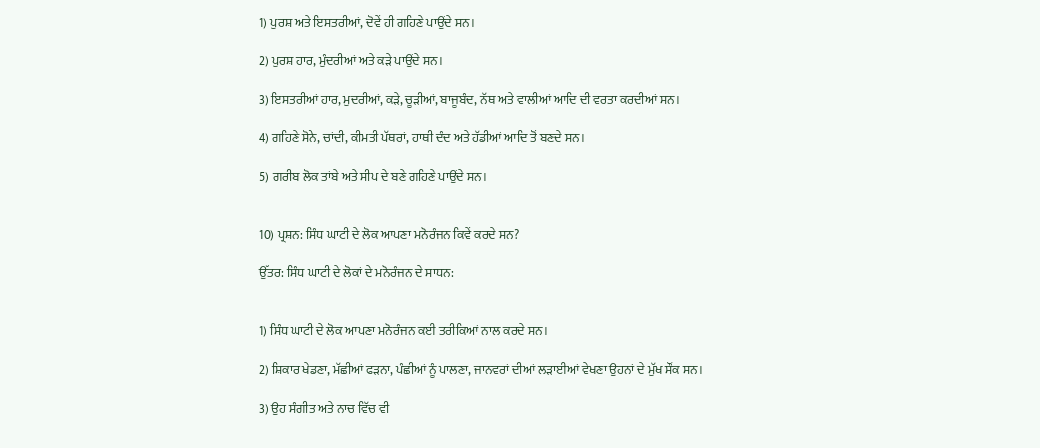1) ਪੁਰਸ਼ ਅਤੇ ਇਸਤਰੀਆਂ, ਦੋਵੇਂ ਹੀ ਗਹਿਣੇ ਪਾਉਂਦੇ ਸਨ।

2) ਪੁਰਸ਼ ਹਾਰ, ਮੁੰਦਰੀਆਂ ਅਤੇ ਕੜੇ ਪਾਉਂਦੇ ਸਨ।

3) ਇਸਤਰੀਆਂ ਹਾਰ, ਮੁਦਰੀਆਂ, ਕੜੇ, ਚੂੜੀਆਂ, ਬਾਜੂਬੰਦ, ਨੱਥ ਅਤੇ ਵਾਲੀਆਂ ਆਦਿ ਦੀ ਵਰਤਾ ਕਰਦੀਆਂ ਸਨ।

4) ਗਹਿਣੇ ਸੋਨੇ, ਚਾਂਦੀ, ਕੀਮਤੀ ਪੱਥਰਾਂ, ਹਾਥੀ ਦੰਦ ਅਤੇ ਹੱਡੀਆਂ ਆਦਿ ਤੋਂ ਬਣਦੇ ਸਨ।

5) ਗਰੀਬ ਲੋਕ ਤਾਂਬੇ ਅਤੇ ਸੀਪ ਦੇ ਬਣੇ ਗਹਿਣੇ ਪਾਉਂਦੇ ਸਨ।


10) ਪ੍ਰਸ਼ਨ: ਸਿੰਧ ਘਾਟੀ ਦੇ ਲੋਕ ਆਪਣਾ ਮਨੋਰੰਜਨ ਕਿਵੇਂ ਕਰਦੇ ਸਨ?

ਉੱਤਰ: ਸਿੰਧ ਘਾਟੀ ਦੇ ਲੋਕਾਂ ਦੇ ਮਨੋਰੰਜਨ ਦੇ ਸਾਧਨ:


1) ਸਿੰਧ ਘਾਟੀ ਦੇ ਲੋਕ ਆਪਣਾ ਮਨੋਰੰਜਨ ਕਈ ਤਰੀਕਿਆਂ ਨਾਲ ਕਰਦੇ ਸਨ।

2) ਸ਼ਿਕਾਰ ਖੇਡਣਾ, ਮੱਛੀਆਂ ਫੜਨਾ, ਪੰਛੀਆਂ ਨੂੰ ਪਾਲਣਾ, ਜਾਨਵਰਾਂ ਦੀਆਂ ਲੜਾਈਆਂ ਵੇਖਣਾ ਉਹਨਾਂ ਦੇ ਮੁੱਖ ਸੌਂਕ ਸਨ।

3) ਉਹ ਸੰਗੀਤ ਅਤੇ ਨਾਚ ਵਿੱਚ ਵੀ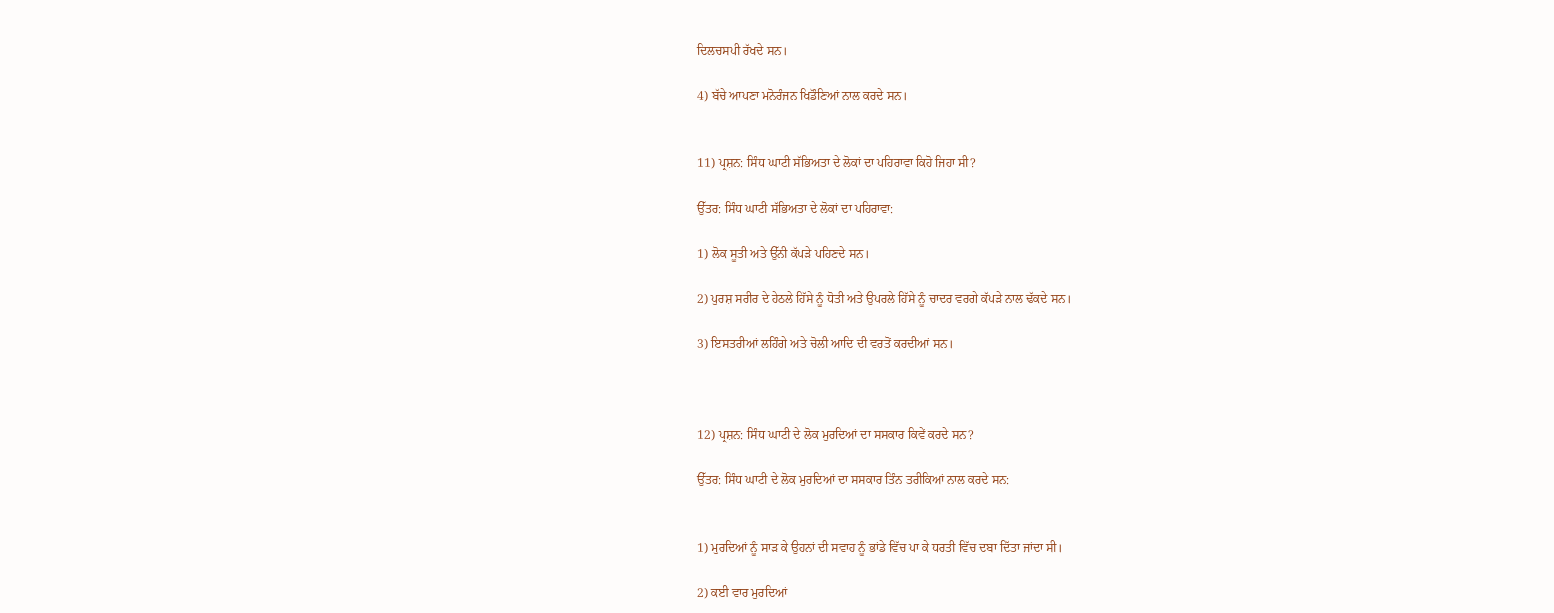ਦਿਲਚਸਪੀ ਰੱਖਦੇ ਸਨ।

4) ਬੱਚੇ ਆਪਣਾ ਮਨੋਰੰਜਨ ਖਿਡੌਣਿਆਂ ਨਾਲ ਕਰਦੇ ਸਨ।


11) ਪ੍ਰਸ਼ਨ: ਸਿੰਧ ਘਾਟੀ ਸੱਭਿਅਤਾ ਦੇ ਲੋਕਾਂ ਦਾ ਪਹਿਰਾਵਾ ਕਿਹੋ ਜਿਹਾ ਸੀ?

ਉੱਤਰ: ਸਿੰਧ ਘਾਟੀ ਸੱਭਿਅਤਾ ਦੇ ਲੋਕਾਂ ਦਾ ਪਹਿਰਾਵਾ:

1) ਲੋਕ ਸੂਤੀ ਅਤੇ ਉੱਨੀ ਕੱਪੜੇ ਪਹਿਣਦੇ ਸਨ।

2) ਪੁਰਸ਼ ਸਰੀਰ ਦੇ ਹੇਠਲੇ ਹਿੱਸੇ ਨੂੰ ਧੋਤੀ ਅਤੇ ਉਪਰਲੇ ਹਿੱਸੇ ਨੂੰ ਚਾਦਰ ਵਰਗੇ ਕੱਪੜੇ ਨਾਲ ਢੱਕਦੇ ਸਨ।

3) ਇਸਤਰੀਆਂ ਲਹਿੰਗੇ ਅਤੇ ਚੋਲੀ ਆਦਿ ਦੀ ਵਰਤੋਂ ਕਰਦੀਆਂ ਸਨ।



12) ਪ੍ਰਸ਼ਨ: ਸਿੰਧ ਘਾਟੀ ਦੇ ਲੋਕ ਮੁਰਦਿਆਂ ਦਾ ਸਸਕਾਰ ਕਿਵੇਂ ਕਰਦੇ ਸਨ?

ਉੱਤਰ: ਸਿੰਧ ਘਾਟੀ ਦੇ ਲੋਕ ਮੁਰਦਿਆਂ ਦਾ ਸਸਕਾਰ ਤਿੰਨ ਤਰੀਕਿਆਂ ਨਾਲ ਕਰਦੇ ਸਨ:


1) ਮੁਰਦਿਆਂ ਨੂੰ ਸਾੜ ਕੇ ਉਹਨਾਂ ਦੀ ਸਵਾਹ ਨੂੰ ਭਾਂਡੇ ਵਿੱਚ ਪਾ ਕੇ ਧਰਤੀ ਵਿੱਚ ਦਬਾ ਦਿੱਤਾ ਜਾਂਦਾ ਸੀ।

2) ਕਈ ਵਾਰ ਮੁਰਦਿਆਂ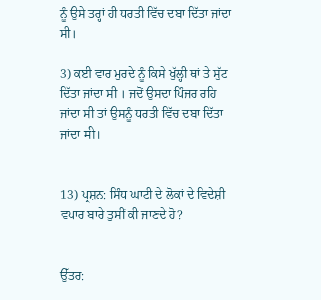ਨੂੰ ਉਸੇ ਤਰ੍ਹਾਂ ਹੀ ਧਰਤੀ ਵਿੱਚ ਦਬਾ ਦਿੱਤਾ ਜਾਂਦਾ ਸੀ।

3) ਕਈ ਵਾਰ ਮੁਰਦੇ ਨੂੰ ਕਿਸੇ ਖੁੱਲ੍ਹੀ ਥਾਂ ਤੇ ਸੁੱਟ ਦਿੱਤਾ ਜਾਂਦਾ ਸੀ । ਜਦੋਂ ਉਸਦਾ ਪਿੰਜਰ ਰਹਿ ਜਾਂਦਾ ਸੀ ਤਾਂ ਉਸਨੂੰ ਧਰਤੀ ਵਿੱਚ ਦਬਾ ਦਿੱਤਾ ਜਾਂਦਾ मी।


13) ਪ੍ਰਸ਼ਨ: ਸਿੰਧ ਘਾਟੀ ਦੇ ਲੋਕਾਂ ਦੇ ਵਿਦੇਸ਼ੀ ਵਪਾਰ ਬਾਰੇ ਤੁਸੀਂ ਕੀ ਜਾਣਦੇ ਹੋ?


ਉੱਤਰ: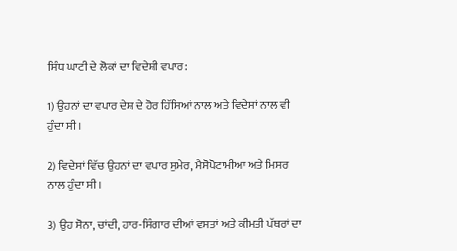ਸਿੰਧ ਘਾਟੀ ਦੇ ਲੋਕਾਂ ਦਾ ਵਿਦੇਸ਼ੀ ਵਪਾਰ:

1) ਉਹਨਾਂ ਦਾ ਵਪਾਰ ਦੇਸ਼ ਦੇ ਹੋਰ ਹਿੱਸਿਆਂ ਨਾਲ ਅਤੇ ਵਿਦੇਸਾਂ ਨਾਲ ਵੀ ਹੁੰਦਾ ਸੀ।

2) ਵਿਦੇਸਾਂ ਵਿੱਚ ਉਹਨਾਂ ਦਾ ਵਪਾਰ ਸੁਮੇਰ, ਮੈਸੋਪੋਟਾਮੀਆ ਅਤੇ ਮਿਸਰ ਨਾਲ ਹੁੰਦਾ ਸੀ।

3) ਉਹ ਸੋਨਾ, ਚਾਂਦੀ, ਹਾਰ-ਸਿੰਗਾਰ ਦੀਆਂ ਵਸਤਾਂ ਅਤੇ ਕੀਮਤੀ ਪੱਥਰਾਂ ਦਾ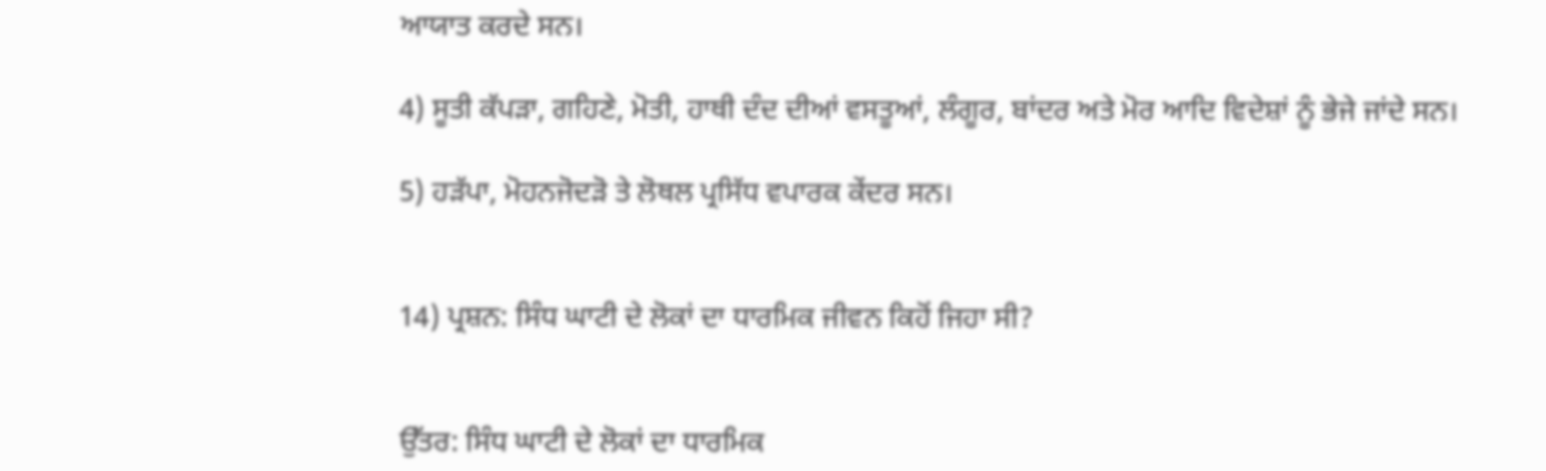ਆਯਾਤ ਕਰਦੇ ਸਨ।

4) ਸੂਤੀ ਕੱਪੜਾ, ਗਹਿਣੇ, ਮੋਤੀ, ਹਾਥੀ ਦੰਦ ਦੀਆਂ ਵਸਤੂਆਂ, ਲੰਗੂਰ, ਬਾਂਦਰ ਅਤੇ ਮੋਰ ਆਦਿ ਵਿਦੇਸ਼ਾਂ ਨੂੰ ਭੇਜੇ ਜਾਂਦੇ ਸਨ।

5) ਹੜੱਪਾ, ਮੋਹਨਜੋਦੜੋ ਤੇ ਲੋਥਲ ਪ੍ਰਸਿੱਧ ਵਪਾਰਕ ਕੇਂਦਰ ਸਨ।


14) ਪ੍ਰਸ਼ਨ: ਸਿੰਧ ਘਾਟੀ ਦੇ ਲੋਕਾਂ ਦਾ ਧਾਰਮਿਕ ਜੀਵਨ ਕਿਹੋਂ ਜਿਹਾ ਸੀ?


ਉੱਤਰ: ਸਿੰਧ ਘਾਟੀ ਦੇ ਲੋਕਾਂ ਦਾ ਧਾਰਮਿਕ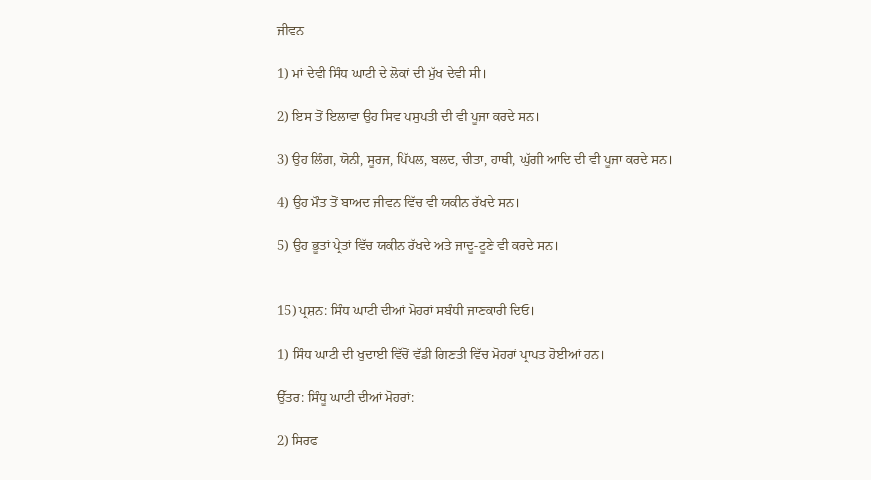ਜੀਵਨ

1) ਮਾਂ ਦੇਵੀ ਸਿੰਧ ਘਾਟੀ ਦੇ ਲੋਕਾਂ ਦੀ ਮੁੱਖ ਦੇਵੀ ਸੀ।

2) ਇਸ ਤੋਂ ਇਲਾਵਾ ਉਹ ਸਿਵ ਪਸੁਪਤੀ ਦੀ ਵੀ ਪੂਜਾ ਕਰਦੇ ਸਨ।

3) ਉਹ ਲਿੰਗ, ਯੋਨੀ, ਸੂਰਜ, ਪਿੱਪਲ, ਬਲਦ, ਚੀਤਾ, ਹਾਥੀ, ਘੁੱਗੀ ਆਦਿ ਦੀ ਵੀ ਪੂਜਾ ਕਰਦੇ ਸਨ।

4) ਉਹ ਮੌਤ ਤੋਂ ਬਾਅਦ ਜੀਵਨ ਵਿੱਚ ਵੀ ਯਕੀਨ ਰੱਖਦੇ ਸਨ।

5) ਉਹ ਭੂਤਾਂ ਪ੍ਰੇਤਾਂ ਵਿੱਚ ਯਕੀਨ ਰੱਖਦੇ ਅਤੇ ਜਾਦੂ-ਟੂਣੇ ਵੀ ਕਰਦੇ ਸਨ।


15) ਪ੍ਰਸ਼ਨ: ਸਿੰਧ ਘਾਟੀ ਦੀਆਂ ਮੋਹਰਾਂ ਸਬੰਧੀ ਜਾਣਕਾਰੀ ਦਿਓ।

1) ਸਿੰਧ ਘਾਟੀ ਦੀ ਖੁਦਾਈ ਵਿੱਚੋਂ ਵੱਡੀ ਗਿਣਤੀ ਵਿੱਚ ਮੋਹਰਾਂ ਪ੍ਰਾਪਤ ਹੋਈਆਂ ਹਨ।

ਉੱਤਰ: ਸਿੰਧੂ ਘਾਟੀ ਦੀਆਂ ਮੋਹਰਾਂ:

2) ਸਿਰਫ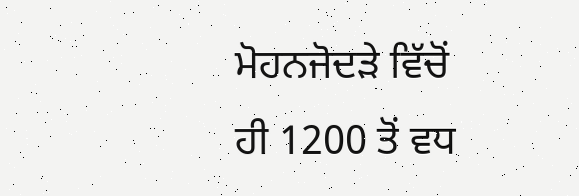ਮੋਹਨਜੋਦੜੇ ਵਿੱਚੋਂ ਹੀ 1200 ਤੋਂ ਵਧ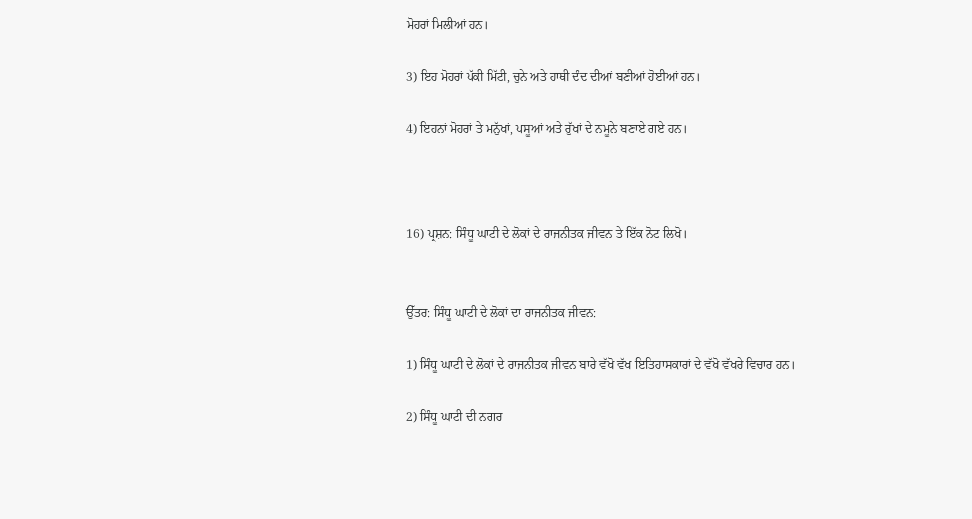ਮੋਹਰਾਂ ਮਿਲੀਆਂ ਹਨ।

3) ਇਹ ਮੋਹਰਾਂ ਪੱਕੀ ਮਿੱਟੀ, ਚੁਨੇ ਅਤੇ ਹਾਥੀ ਦੰਦ ਦੀਆਂ ਬਣੀਆਂ ਹੋਈਆਂ ਹਨ।

4) ਇਹਨਾਂ ਮੋਹਰਾਂ ਤੇ ਮਨੁੱਖਾਂ, ਪਸੂਆਂ ਅਤੇ ਰੁੱਖਾਂ ਦੇ ਨਮੂਨੇ ਬਣਾਏ ਗਏ ਹਨ।



16) ਪ੍ਰਸ਼ਨ: ਸਿੰਧੂ ਘਾਟੀ ਦੇ ਲੋਕਾਂ ਦੇ ਰਾਜਨੀਤਕ ਜੀਵਨ ਤੇ ਇੱਕ ਨੋਟ ਲਿਖੋ।


ਉੱਤਰ: ਸਿੰਧੂ ਘਾਟੀ ਦੇ ਲੋਕਾਂ ਦਾ ਰਾਜਨੀਤਕ ਜੀਵਨ:

1) ਸਿੰਧੂ ਘਾਟੀ ਦੇ ਲੋਕਾਂ ਦੇ ਰਾਜਨੀਤਕ ਜੀਵਨ ਬਾਰੇ ਵੱਖੋ ਵੱਖ ਇਤਿਹਾਸਕਾਰਾਂ ਦੇ ਵੱਖੋ ਵੱਖਰੇ ਵਿਚਾਰ ਹਨ।

2) ਸਿੰਧੂ ਘਾਟੀ ਦੀ ਨਗਰ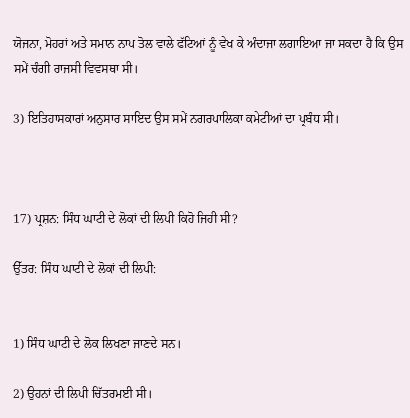ਯੋਜਨਾ, ਮੋਹਰਾਂ ਅਤੇ ਸਮਾਨ ਨਾਪ ਤੋਲ ਵਾਲੇ ਫੱਟਿਆਂ ਨੂੰ ਵੇਖ ਕੇ ਅੰਦਾਜਾ ਲਗਾਇਆ ਜਾ ਸਕਦਾ ਹੈ ਕਿ ਉਸ ਸਮੇਂ ਚੰਗੀ ਰਾਜਸੀ ਵਿਵਸਥਾ ਸੀ।

3) ਇਤਿਹਾਸਕਾਰਾਂ ਅਨੁਸਾਰ ਸਾਇਦ ਉਸ ਸਮੇਂ ਨਗਰਪਾਲਿਕਾ ਕਮੇਟੀਆਂ ਦਾ ਪ੍ਰਬੰਧ ਸੀ।



17) ਪ੍ਰਸ਼ਨ: ਸਿੰਧ ਘਾਟੀ ਦੇ ਲੋਕਾਂ ਦੀ ਲਿਪੀ ਕਿਹੋ ਜਿਹੀ ਸੀ?

ਉੱਤਰ: ਸਿੰਧ ਘਾਟੀ ਦੇ ਲੋਕਾਂ ਦੀ ਲਿਪੀ:


1) ਸਿੰਧ ਘਾਟੀ ਦੇ ਲੋਕ ਲਿਖਣਾ ਜਾਣਦੇ ਸਨ।

2) ਉਹਨਾਂ ਦੀ ਲਿਪੀ ਚਿੱਤਰਮਈ ਸੀ।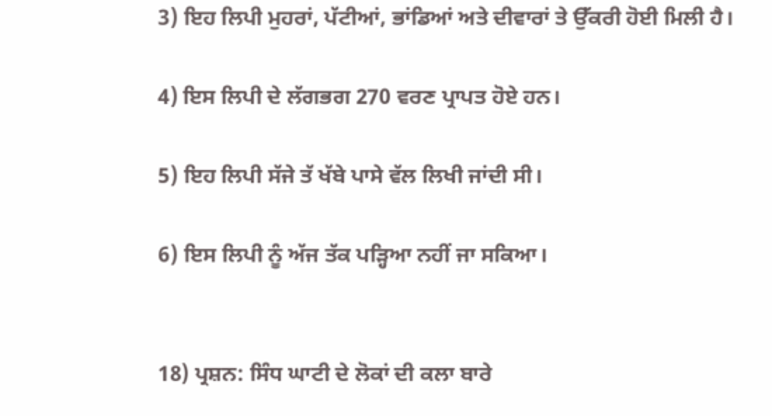3) ਇਹ ਲਿਪੀ ਮੁਹਰਾਂ, ਪੱਟੀਆਂ, ਭਾਂਡਿਆਂ ਅਤੇ ਦੀਵਾਰਾਂ ਤੇ ਉੱਕਰੀ ਹੋਈ ਮਿਲੀ ਹੈ।

4) ਇਸ ਲਿਪੀ ਦੇ ਲੱਗਭਗ 270 ਵਰਣ ਪ੍ਰਾਪਤ ਹੋਏ ਹਨ।

5) ਇਹ ਲਿਪੀ ਸੱਜੇ ਤੱ ਖੱਬੇ ਪਾਸੇ ਵੱਲ ਲਿਖੀ ਜਾਂਦੀ ਸੀ।

6) ਇਸ ਲਿਪੀ ਨੂੰ ਅੱਜ ਤੱਕ ਪੜ੍ਹਿਆ ਨਹੀਂ ਜਾ ਸਕਿਆ।


18) ਪ੍ਰਸ਼ਨ: ਸਿੰਧ ਘਾਟੀ ਦੇ ਲੋਕਾਂ ਦੀ ਕਲਾ ਬਾਰੇ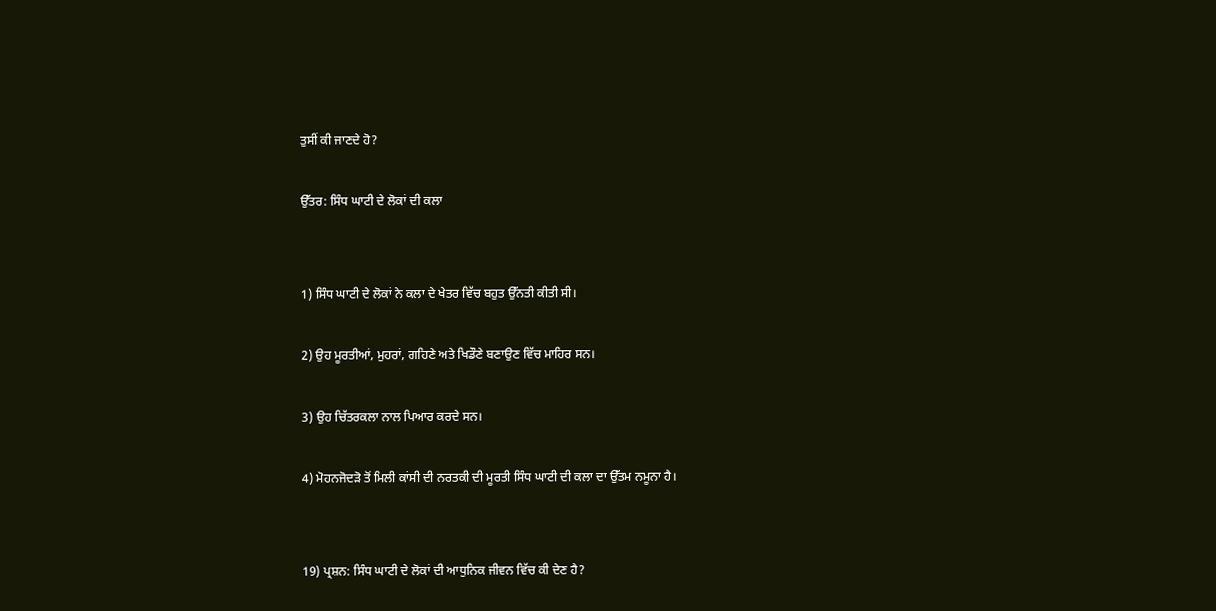ਤੁਸੀਂ ਕੀ ਜਾਣਦੇ ਹੋ?

ਉੱਤਰ: ਸਿੰਧ ਘਾਟੀ ਦੇ ਲੋਕਾਂ ਦੀ ਕਲਾ


1) ਸਿੰਧ ਘਾਟੀ ਦੇ ਲੋਕਾਂ ਨੇ ਕਲਾ ਦੇ ਖੇਤਰ ਵਿੱਚ ਬਹੁਤ ਉੱਨਤੀ ਕੀਤੀ ਸੀ।

2) ਉਹ ਮੂਰਤੀਆਂ, ਮੁਹਰਾਂ, ਗਹਿਣੇ ਅਤੇ ਖਿਡੌਣੇ ਬਣਾਉਣ ਵਿੱਚ ਮਾਹਿਰ ਸਨ।

3) ਉਹ ਚਿੱਤਰਕਲਾ ਨਾਲ ਪਿਆਰ ਕਰਦੇ ਸਨ।

4) ਮੋਹਨਜੋਦੜੋ ਤੋਂ ਮਿਲੀ ਕਾਂਸੀ ਦੀ ਨਰਤਕੀ ਦੀ ਮੂਰਤੀ ਸਿੰਧ ਘਾਟੀ ਦੀ ਕਲਾ ਦਾ ਉੱਤਮ ਨਮੂਨਾ ਹੈ।


19) ਪ੍ਰਸ਼ਨ: ਸਿੰਧ ਘਾਟੀ ਦੇ ਲੋਕਾਂ ਦੀ ਆਧੁਨਿਕ ਜੀਵਨ ਵਿੱਚ ਕੀ ਦੇਣ ਹੈ?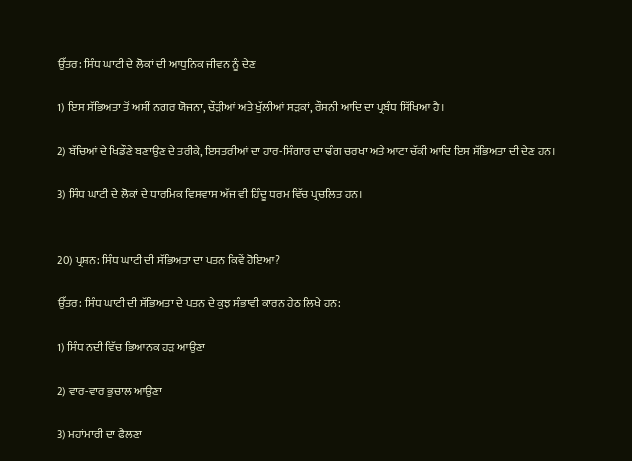ਉੱਤਰ: ਸਿੰਧ ਘਾਟੀ ਦੇ ਲੋਕਾਂ ਦੀ ਆਧੁਨਿਕ ਜੀਵਨ ਨੂੰ ਦੇਣ

1) ਇਸ ਸੱਭਿਅਤਾ ਤੋਂ ਅਸੀਂ ਨਗਰ ਯੋਜਨਾ, ਚੌੜੀਆਂ ਅਤੇ ਖੁੱਲੀਆਂ ਸੜਕਾਂ, ਰੌਸਨੀ ਆਦਿ ਦਾ ਪ੍ਰਬੰਧ ਸਿੱਖਿਆ ਹੈ।

2) ਬੱਚਿਆਂ ਦੇ ਖਿਡੌਣੇ ਬਣਾਉਣ ਦੇ ਤਰੀਕੇ, ਇਸਤਰੀਆਂ ਦਾ ਹਾਰ-ਸਿੰਗਾਰ ਦਾ ਢੰਗ ਚਰਖਾ ਅਤੇ ਆਟਾ ਚੱਕੀ ਆਦਿ ਇਸ ਸੱਭਿਅਤਾ ਦੀ ਦੇਣ ਹਨ।

3) ਸਿੰਧ ਘਾਟੀ ਦੇ ਲੋਕਾਂ ਦੇ ਧਾਰਮਿਕ ਵਿਸਵਾਸ ਅੱਜ ਵੀ ਹਿੰਦੂ ਧਰਮ ਵਿੱਚ ਪ੍ਰਚਲਿਤ ਹਨ।


20) ਪ੍ਰਸ਼ਨ: ਸਿੰਧ ਘਾਟੀ ਦੀ ਸੱਭਿਅਤਾ ਦਾ ਪਤਨ ਕਿਵੇਂ ਹੋਇਆ?

ਉੱਤਰ: ਸਿੰਧ ਘਾਟੀ ਦੀ ਸੱਭਿਅਤਾ ਦੇ ਪਤਨ ਦੇ ਕੁਝ ਸੰਭਾਵੀ ਕਾਰਨ ਹੇਠ ਲਿਖੇ ਹਨ:

1) ਸਿੰਧ ਨਦੀ ਵਿੱਚ ਭਿਆਨਕ ਹੜ ਆਉਣਾ

2) ਵਾਰ-ਵਾਰ ਭੁਚਾਲ ਆਉਣਾ

3) ਮਹਾਂਮਾਰੀ ਦਾ ਫੈਲਣਾ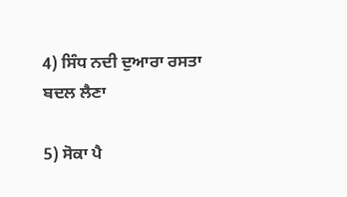4) ਸਿੰਧ ਨਦੀ ਦੁਆਰਾ ਰਸਤਾ ਬਦਲ ਲੈਣਾ

5) ਸੋਕਾ ਪੈ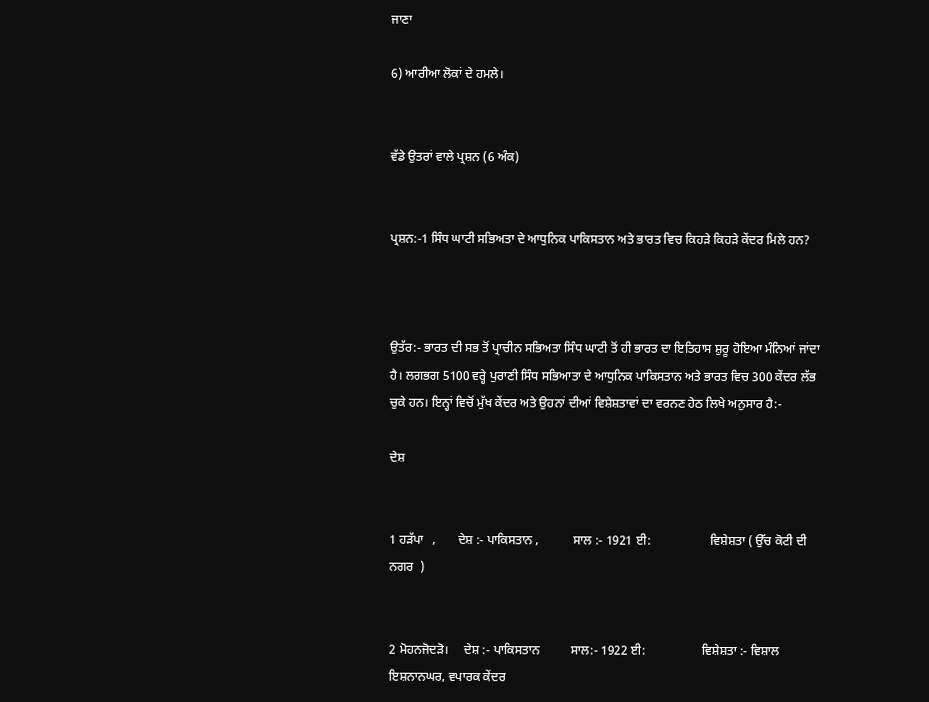ਜਾਣਾ

6) ਆਰੀਆ ਲੋਕਾਂ ਦੇ ਹਮਲੇ।


ਵੱਡੇ ਉਤਰਾਂ ਵਾਲੇ ਪ੍ਰਸ਼ਨ (6 ਅੰਕ)


ਪ੍ਰਸ਼ਨ:-1 ਸਿੰਧ ਘਾਟੀ ਸਭਿਅਤਾ ਦੇ ਆਧੁਨਿਕ ਪਾਕਿਸਤਾਨ ਅਤੇ ਭਾਰਤ ਵਿਚ ਕਿਹੜੇ ਕਿਹੜੇ ਕੇਂਦਰ ਮਿਲੇ ਹਨ?



ਉਤੱਰ:- ਭਾਰਤ ਦੀ ਸਭ ਤੋਂ ਪ੍ਰਾਚੀਨ ਸਭਿਅਤਾ ਸਿੰਧ ਘਾਟੀ ਤੋਂ ਹੀ ਭਾਰਤ ਦਾ ਇਤਿਹਾਸ ਸ਼ੁਰੂ ਹੋਇਆ ਮੰਨਿਆਂ ਜਾਂਦਾ ਹੈ। ਲਗਭਗ 5100 ਵਰ੍ਹੇ ਪੁਰਾਣੀ ਸਿੰਧ ਸਭਿਆਤਾ ਦੇ ਆਧੁਨਿਕ ਪਾਕਿਸਤਾਨ ਅਤੇ ਭਾਰਤ ਵਿਚ 300 ਕੇਂਦਰ ਲੱਭ ਚੁਕੇ ਹਨ। ਇਨ੍ਹਾਂ ਵਿਚੋਂ ਮੁੱਖ ਕੇਂਦਰ ਅਤੇ ਉਹਨਾਂ ਦੀਆਂ ਵਿਸ਼ੇਸ਼ਤਾਵਾਂ ਦਾ ਵਰਨਣ ਹੇਠ ਲਿਖੇ ਅਨੁਸਾਰ ਹੈ:-

ਦੇਸ਼


1 ਹੜੱਪਾ   ,       ਦੇਸ਼ :- ਪਾਕਿਸਤਾਨ ,           ਸਾਲ :- 1921 ਈ:                   ਵਿਸ਼ੇਸ਼ਤਾ ( ਉੱਚ ਕੋਟੀ ਦੀ ਨਗਰ  )


2 ਮੋਹਨਜੋਦੜੋ।     ਦੇਸ਼ :- ਪਾਕਿਸਤਾਨ          ਸਾਲ:- 1922 ਈ:                  ਵਿਸ਼ੇਸ਼ਤਾ :- ਵਿਸ਼ਾਲ ਇਸ਼ਨਾਨਘਰ, ਵਪਾਰਕ ਕੇਂਦਰ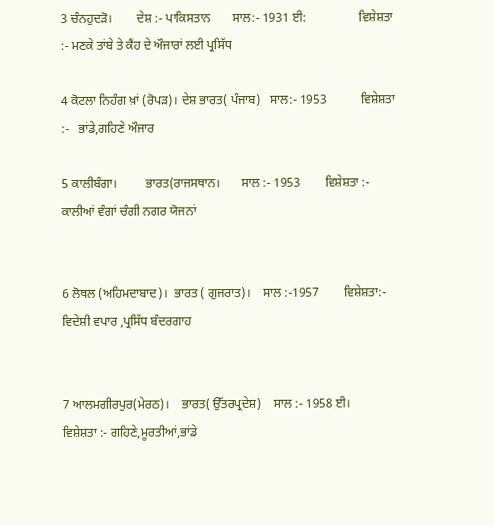3 ਚੰਨਹੁਦੜੋ।        ਦੇਸ਼ :- ਪਾਕਿਸਤਾਨ       ਸਾਲ:- 1931 ਈ:                 ਵਿਸ਼ੇਸ਼ਤਾ :- ਮਣਕੇ ਤਾਂਬੇ ਤੇ ਕੈਂਹ ਦੇ ਔਜਾਰਾਂ ਲਈ ਪ੍ਰਸਿੱਧ

4 ਕੋਟਲਾ ਨਿਹੰਗ ਖ਼ਾਂ (ਰੋਪੜ)। ਦੇਸ਼ ਭਾਰਤ( ਪੰਜਾਬ)   ਸਾਲ:- 1953           ਵਿਸ਼ੇਸ਼ਤਾ :-   ਭਾਂਡੇ,ਗਹਿਣੇ ਔਜਾਰ

5 ਕਾਲੀਬੰਗਾ।         ਭਾਰਤ(ਰਾਜਸਥਾਨ।       ਸਾਲ :- 1953        ਵਿਸ਼ੇਸ਼ਤਾ :- ਕਾਲੀਆਂ ਵੰਗਾਂ ਚੰਗੀ ਨਗਰ ਯੋਜਨਾਂ


6 ਲੋਥਲ (ਅਹਿਮਦਾਬਾਦ)।  ਭਾਰਤ ( ਗੁਜਰਾਤ)।    ਸਾਲ :-1957        ਵਿਸ਼ੇਸ਼ਤਾ:- ਵਿਦੇਸ਼ੀ ਵਪਾਰ ,ਪ੍ਰਸਿੱਧ ਬੰਦਰਗਾਹ


7 ਆਲਮਗੀਰਪੁਰ(ਮੇਰਠ)।    ਭਾਰਤ( ਉੱਤਰਪ੍ਰਦੇਸ਼)    ਸਾਲ :- 1958 ਈ।     ਵਿਸ਼ੇਸ਼ਤਾ :- ਗਹਿਣੇ,ਮੂਰਤੀਆਂ,ਭਾਂਡੇ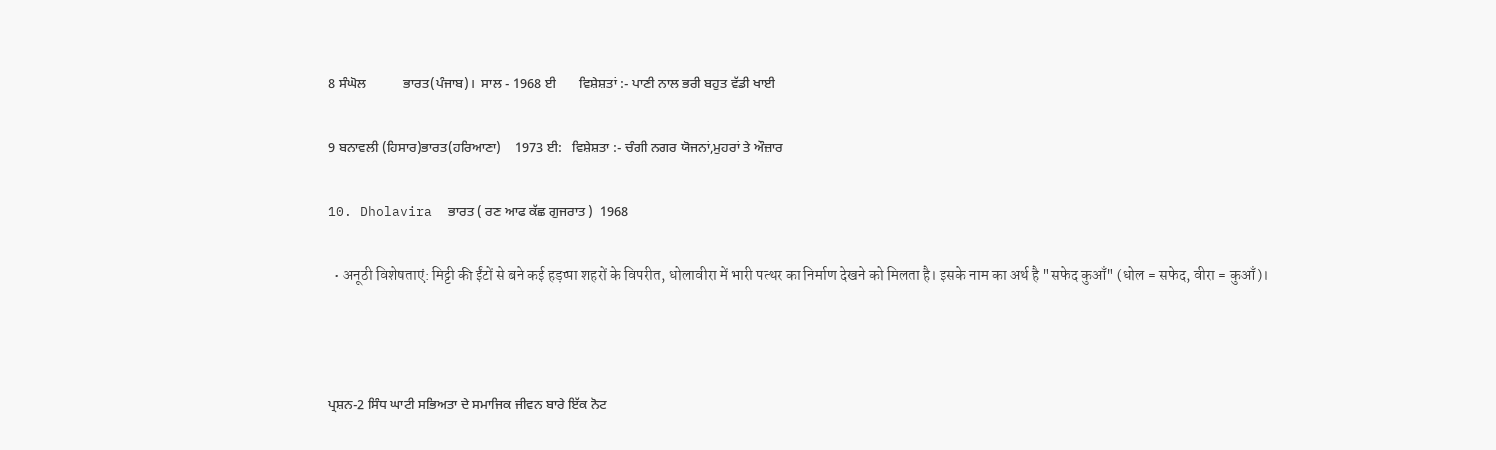8 ਸੰਘੋਲ           ਭਾਰਤ(ਪੰਜਾਬ)।  ਸਾਲ - 1968 ਈ       ਵਿਸ਼ੇਸ਼ਤਾਂ :- ਪਾਣੀ ਨਾਲ ਭਰੀ ਬਹੁਤ ਵੱਡੀ ਖਾਈ

9 ਬਨਾਵਲੀ (ਹਿਸਾਰ)ਭਾਰਤ(ਹਰਿਆਣਾ)    1973 ਈ:   ਵਿਸ਼ੇਸ਼ਤਾ :- ਚੰਗੀ ਨਗਰ ਯੋਜਨਾਂ,ਮੁਹਰਾਂ ਤੇ ਔਜ਼ਾਰ

10. Dholavira  ਭਾਰਤ ( ਰਣ ਆਫ ਕੱਛ ਗੁਜਰਾਤ )  1968

  • अनूठी विशेषताएं: मिट्टी की ईंटों से बने कई हड़प्पा शहरों के विपरीत, धोलावीरा में भारी पत्थर का निर्माण देखने को मिलता है। इसके नाम का अर्थ है "सफेद कुआँ" (धोल = सफेद, वीरा = कुआँ)।



ਪ੍ਰਸ਼ਨ-2 ਸਿੰਧ ਘਾਟੀ ਸਭਿਅਤਾ ਦੇ ਸਮਾਜਿਕ ਜੀਵਨ ਬਾਰੇ ਇੱਕ ਨੋਟ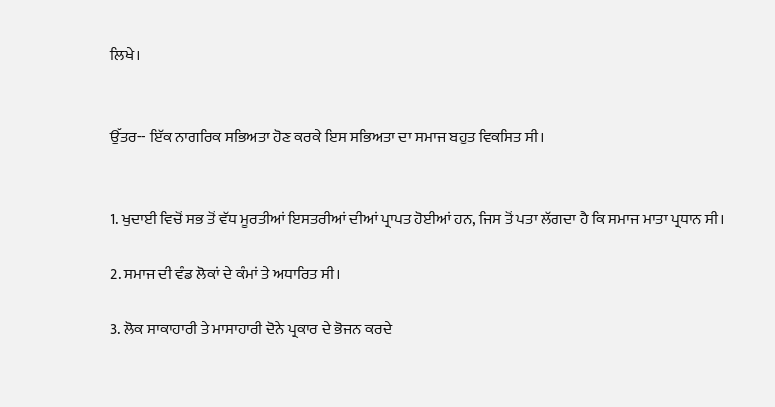ਲਿਖੇ।


ਉੱਤਰ-- ਇੱਕ ਨਾਗਰਿਕ ਸਭਿਅਤਾ ਹੋਣ ਕਰਕੇ ਇਸ ਸਭਿਅਤਾ ਦਾ ਸਮਾਜ ਬਹੁਤ ਵਿਕਸਿਤ ਸੀ।


1. ਖੁਦਾਈ ਵਿਚੋਂ ਸਭ ਤੋਂ ਵੱਧ ਮੂਰਤੀਆਂ ਇਸਤਰੀਆਂ ਦੀਆਂ ਪ੍ਰਾਪਤ ਹੋਈਆਂ ਹਨ, ਜਿਸ ਤੋਂ ਪਤਾ ਲੱਗਦਾ ਹੈ ਕਿ ਸਮਾਜ ਮਾਤਾ ਪ੍ਰਧਾਨ ਸੀ।

2. ਸਮਾਜ ਦੀ ਵੰਡ ਲੋਕਾਂ ਦੇ ਕੰਮਾਂ ਤੇ ਅਧਾਰਿਤ ਸੀ।

3. ਲੋਕ ਸਾਕਾਹਾਰੀ ਤੇ ਮਾਸਾਹਾਰੀ ਦੋਨੇ ਪ੍ਰਕਾਰ ਦੇ ਭੋਜਨ ਕਰਦੇ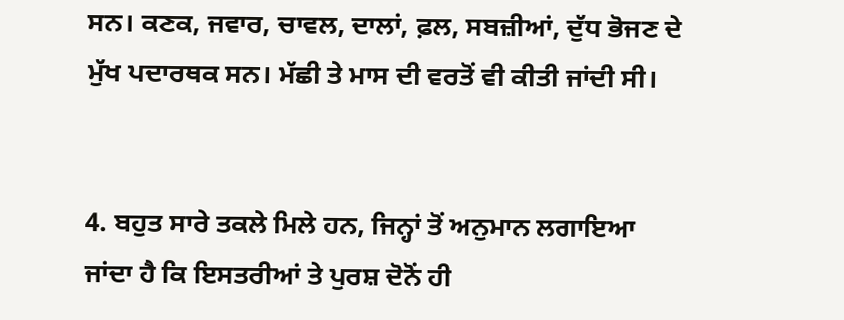ਸਨ। ਕਣਕ, ਜਵਾਰ, ਚਾਵਲ, ਦਾਲਾਂ, ਫ਼ਲ, ਸਬਜ਼ੀਆਂ, ਦੁੱਧ ਭੋਜਣ ਦੇ ਮੁੱਖ ਪਦਾਰਥਕ ਸਨ। ਮੱਛੀ ਤੇ ਮਾਸ ਦੀ ਵਰਤੋਂ ਵੀ ਕੀਤੀ ਜਾਂਦੀ ਸੀ।


4. ਬਹੁਤ ਸਾਰੇ ਤਕਲੇ ਮਿਲੇ ਹਨ, ਜਿਨ੍ਹਾਂ ਤੋਂ ਅਨੁਮਾਨ ਲਗਾਇਆ ਜਾਂਦਾ ਹੈ ਕਿ ਇਸਤਰੀਆਂ ਤੇ ਪੁਰਸ਼ ਦੋਨੋਂ ਹੀ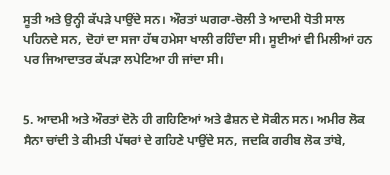ਸੂਤੀ ਅਤੇ ਉਨ੍ਹੀ ਕੱਪੜੇ ਪਾਉਂਦੇ ਸਨ। ਔਰਤਾਂ ਘਗਰਾ-ਚੋਲੀ ਤੇ ਆਦਮੀ ਧੋਤੀ ਸਾਲ ਪਹਿਨਦੇ ਸਨ, ਦੋਹਾਂ ਦਾ ਸਜਾ ਹੱਥ ਹਮੇਸਾ ਖਾਲੀ ਰਹਿੰਦਾ ਸੀ। ਸੂਈਆਂ ਵੀ ਮਿਲੀਆਂ ਹਨ ਪਰ ਜਿਆਦਾਤਰ ਕੱਪੜਾ ਲਪੇਟਿਆ ਹੀ ਜਾਂਦਾ ਸੀ।


5. ਆਦਮੀ ਅਤੇ ਔਰਤਾਂ ਦੋਨੋ ਹੀ ਗਹਿਣਿਆਂ ਅਤੇ ਫੈਸ਼ਨ ਦੇ ਸੋਕੀਨ ਸਨ। ਅਮੀਰ ਲੋਕ ਸੈਨਾ ਚਾਂਦੀ ਤੇ ਕੀਮਤੀ ਪੱਥਰਾਂ ਦੇ ਗਹਿਣੇ ਪਾਉਂਦੇ ਸਨ, ਜਦਕਿ ਗਰੀਬ ਲੋਕ ਤਾਂਬੇ,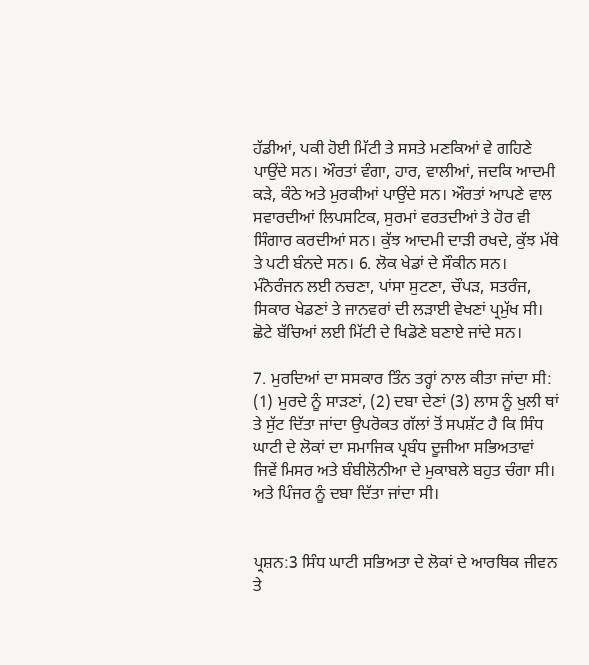ਹੱਡੀਆਂ, ਪਕੀ ਹੋਈ ਮਿੱਟੀ ਤੇ ਸਸਤੇ ਮਣਕਿਆਂ ਵੇ ਗਹਿਣੇ ਪਾਉਂਦੇ ਸਨ। ਔਰਤਾਂ ਵੰਗਾ, ਹਾਰ, ਵਾਲੀਆਂ, ਜਦਕਿ ਆਦਮੀ ਕੜੇ, ਕੰਠੇ ਅਤੇ ਮੁਰਕੀਆਂ ਪਾਉਂਦੇ ਸਨ। ਔਰਤਾਂ ਆਪਣੇ ਵਾਲ ਸਵਾਰਦੀਆਂ ਲਿਪਸਟਿਕ, ਸੁਰਮਾਂ ਵਰਤਦੀਆਂ ਤੇ ਹੋਰ ਵੀ ਸਿੰਗਾਰ ਕਰਦੀਆਂ ਸਨ। ਕੁੱਝ ਆਦਮੀ ਦਾੜੀ ਰਖਦੇ, ਕੁੱਝ ਮੱਥੇ ਤੇ ਪਟੀ ਬੰਨਦੇ ਸਨ। 6. ਲੋਕ ਖੇਡਾਂ ਦੇ ਸੌਕੀਨ ਸਨ। ਮੰਨੋਰੰਜਨ ਲਈ ਨਚਣਾ, ਪਾਂਸਾ ਸੁਟਣਾ, ਚੌਪੜ, ਸਤਰੰਜ, ਸਿਕਾਰ ਖੇਡਣਾਂ ਤੇ ਜਾਨਵਰਾਂ ਦੀ ਲੜਾਈ ਵੇਖਣਾਂ ਪ੍ਰਮੁੱਖ ਸੀ। ਛੋਟੇ ਬੱਚਿਆਂ ਲਈ ਮਿੱਟੀ ਦੇ ਖਿਡੋਣੇ ਬਣਾਏ ਜਾਂਦੇ ਸਨ।

7. ਮੁਰਦਿਆਂ ਦਾ ਸਸਕਾਰ ਤਿੰਨ ਤਰ੍ਹਾਂ ਨਾਲ ਕੀਤਾ ਜਾਂਦਾ ਸੀ: (1) ਮੁਰਦੇ ਨੂੰ ਸਾੜਣਾਂ, (2) ਦਬਾ ਦੇਣਾਂ (3) ਲਾਸ ਨੂੰ ਖੁਲੀ ਥਾਂ ਤੇ ਸੁੱਟ ਦਿੱਤਾ ਜਾਂਦਾ ਉਪਰੋਕਤ ਗੱਲਾਂ ਤੋਂ ਸਪਸ਼ੱਟ ਹੈ ਕਿ ਸਿੰਧ ਘਾਟੀ ਦੇ ਲੋਕਾਂ ਦਾ ਸਮਾਜਿਕ ਪ੍ਰਬੰਧ ਦੂਜੀਆ ਸਭਿਅਤਾਵਾਂ ਜਿਵੇਂ ਮਿਸਰ ਅਤੇ ਬੰਬੀਲੋਨੀਆ ਦੇ ਮੁਕਾਬਲੇ ਬਹੁਤ ਚੰਗਾ ਸੀ। ਅਤੇ ਪਿੰਜਰ ਨੂੰ ਦਬਾ ਦਿੱਤਾ ਜਾਂਦਾ ਸੀ।


ਪ੍ਰਸ਼ਨ:3 ਸਿੰਧ ਘਾਟੀ ਸਭਿਅਤਾ ਦੇ ਲੋਕਾਂ ਦੇ ਆਰਥਿਕ ਜੀਵਨ ਤੇ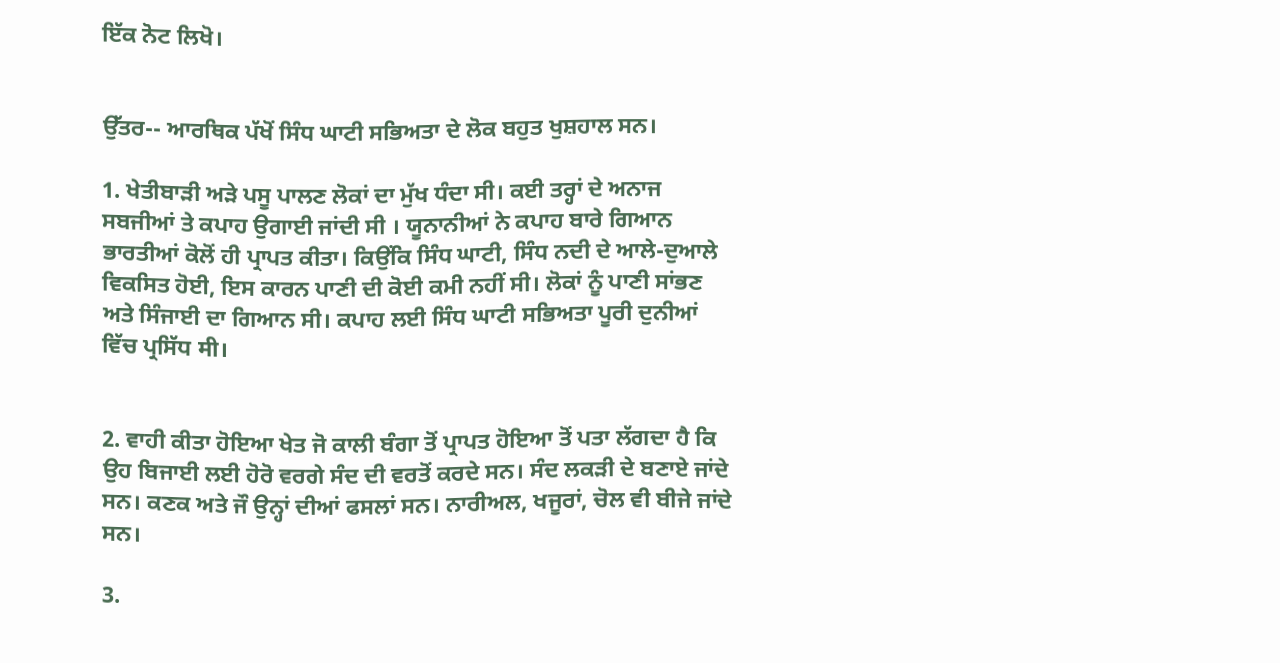ਇੱਕ ਨੋਟ ਲਿਖੋ।


ਉੱਤਰ-- ਆਰਥਿਕ ਪੱਖੋਂ ਸਿੰਧ ਘਾਟੀ ਸਭਿਅਤਾ ਦੇ ਲੋਕ ਬਹੁਤ ਖੁਸ਼ਹਾਲ ਸਨ।

1. ਖੇਤੀਬਾੜੀ ਅੜੇ ਪਸੂ ਪਾਲਣ ਲੋਕਾਂ ਦਾ ਮੁੱਖ ਧੰਦਾ ਸੀ। ਕਈ ਤਰ੍ਹਾਂ ਦੇ ਅਨਾਜ ਸਬਜੀਆਂ ਤੇ ਕਪਾਹ ਉਗਾਈ ਜਾਂਦੀ ਸੀ । ਯੂਨਾਨੀਆਂ ਨੇ ਕਪਾਹ ਬਾਰੇ ਗਿਆਨ ਭਾਰਤੀਆਂ ਕੋਲੋਂ ਹੀ ਪ੍ਰਾਪਤ ਕੀਤਾ। ਕਿਉਂਕਿ ਸਿੰਧ ਘਾਟੀ, ਸਿੰਧ ਨਦੀ ਦੇ ਆਲੇ-ਦੁਆਲੇ ਵਿਕਸਿਤ ਹੋਈ, ਇਸ ਕਾਰਨ ਪਾਣੀ ਦੀ ਕੋਈ ਕਮੀ ਨਹੀਂ ਸੀ। ਲੋਕਾਂ ਨੂੰ ਪਾਣੀ ਸਾਂਭਣ ਅਤੇ ਸਿੰਜਾਈ ਦਾ ਗਿਆਨ ਸੀ। ਕਪਾਹ ਲਈ ਸਿੰਧ ਘਾਟੀ ਸਭਿਅਤਾ ਪੂਰੀ ਦੁਨੀਆਂ ਵਿੱਚ ਪ੍ਰਸਿੱਧ मी।


2. ਵਾਹੀ ਕੀਤਾ ਹੋਇਆ ਖੇਤ ਜੋ ਕਾਲੀ ਬੰਗਾ ਤੋਂ ਪ੍ਰਾਪਤ ਹੋਇਆ ਤੋਂ ਪਤਾ ਲੱਗਦਾ ਹੈ ਕਿ ਉਹ ਬਿਜਾਈ ਲਈ ਹੋਰੋ ਵਰਗੇ ਸੰਦ ਦੀ ਵਰਤੋਂ ਕਰਦੇ ਸਨ। ਸੰਦ ਲਕੜੀ ਦੇ ਬਣਾਏ ਜਾਂਦੇ ਸਨ। ਕਣਕ ਅਤੇ ਜੌ ਉਨ੍ਹਾਂ ਦੀਆਂ ਫਸਲਾਂ ਸਨ। ਨਾਰੀਅਲ, ਖਜੂਰਾਂ, ਚੋਲ ਵੀ ਬੀਜੇ ਜਾਂਦੇ ਸਨ।

3.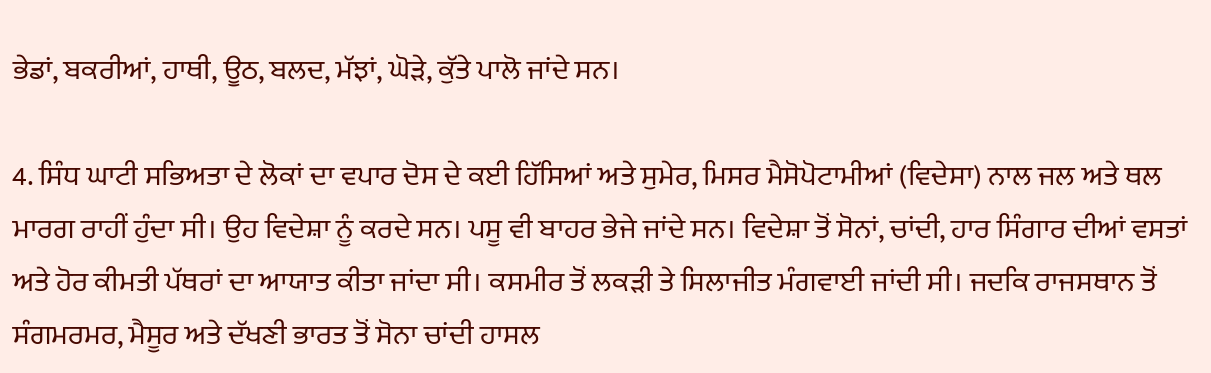ਭੇਡਾਂ, ਬਕਰੀਆਂ, ਹਾਥੀ, ਊਠ, ਬਲਦ, ਮੱਝਾਂ, ਘੋੜੇ, ਕੁੱਤੇ ਪਾਲੋ ਜਾਂਦੇ ਸਨ।

4. ਸਿੰਧ ਘਾਟੀ ਸਭਿਅਤਾ ਦੇ ਲੋਕਾਂ ਦਾ ਵਪਾਰ ਦੋਸ ਦੇ ਕਈ ਹਿੱਸਿਆਂ ਅਤੇ ਸੁਮੇਰ, ਮਿਸਰ ਮੈਸੋਪੋਟਾਮੀਆਂ (ਵਿਦੇਸਾ) ਨਾਲ ਜਲ ਅਤੇ ਥਲ ਮਾਰਗ ਰਾਹੀਂ ਹੁੰਦਾ ਸੀ। ਉਹ ਵਿਦੇਸ਼ਾ ਨੂੰ ਕਰਦੇ ਸਨ। ਪਸੂ ਵੀ ਬਾਹਰ ਭੇਜੇ ਜਾਂਦੇ ਸਨ। ਵਿਦੇਸ਼ਾ ਤੋਂ ਸੋਨਾਂ, ਚਾਂਦੀ, ਹਾਰ ਸਿੰਗਾਰ ਦੀਆਂ ਵਸਤਾਂ ਅਤੇ ਹੋਰ ਕੀਮਤੀ ਪੱਥਰਾਂ ਦਾ ਆਯਾਤ ਕੀਤਾ ਜਾਂਦਾ ਸੀ। ਕਸਮੀਰ ਤੋਂ ਲਕੜੀ ਤੇ ਸਿਲਾਜੀਤ ਮੰਗਵਾਈ ਜਾਂਦੀ ਸੀ। ਜਦਕਿ ਰਾਜਸਥਾਨ ਤੋਂ ਸੰਗਮਰਮਰ, ਮੈਸੂਰ ਅਤੇ ਦੱਖਣੀ ਭਾਰਤ ਤੋਂ ਸੋਨਾ ਚਾਂਦੀ ਹਾਸਲ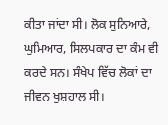ਕੀਤਾ ਜਾਂਦਾ ਸੀ। ਲੋਕ ਸੁਨਿਆਰੇ, ਘੁਮਿਆਰ, ਸਿਲਪਕਾਰ ਦਾ ਕੰਮ ਵੀ ਕਰਦੇ ਸਨ। ਸੰਖੇਪ ਵਿੱਚ ਲੋਕਾਂ ਦਾ ਜੀਵਨ ਖੁਸ਼ਹਾਲ ਸੀ।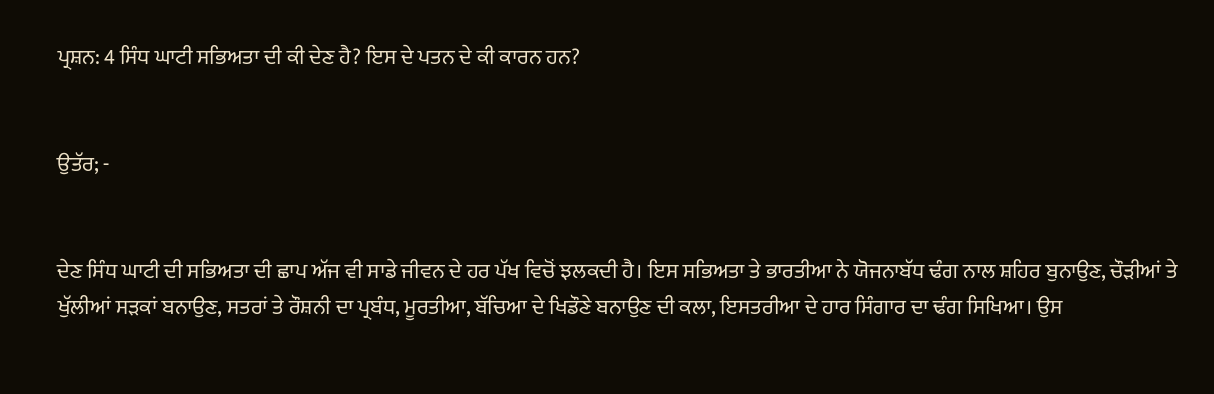ਪ੍ਰਸ਼ਨ: 4 ਸਿੰਧ ਘਾਟੀ ਸਭਿਅਤਾ ਦੀ ਕੀ ਦੇਣ ਹੈ? ਇਸ ਦੇ ਪਤਨ ਦੇ ਕੀ ਕਾਰਨ ਹਨ?


ਉਤੱਰ; -


ਦੇਣ ਸਿੰਧ ਘਾਟੀ ਦੀ ਸਭਿਅਤਾ ਦੀ ਛਾਪ ਅੱਜ ਵੀ ਸਾਡੇ ਜੀਵਨ ਦੇ ਹਰ ਪੱਖ ਵਿਚੋਂ ਝਲਕਦੀ ਹੈ। ਇਸ ਸਭਿਅਤਾ ਤੇ ਭਾਰਤੀਆ ਨੇ ਯੋਜਨਾਬੱਧ ਢੰਗ ਨਾਲ ਸ਼ਹਿਰ ਬੁਨਾਉਣ, ਚੌੜੀਆਂ ਤੇ ਖੁੱਲੀਆਂ ਸੜਕਾਂ ਬਨਾਉਣ, ਸਤਰਾਂ ਤੇ ਰੌਸ਼ਨੀ ਦਾ ਪ੍ਰਬੰਧ, ਮੂਰਤੀਆ, ਬੱਚਿਆ ਦੇ ਖਿਡੌਣੇ ਬਨਾਉਣ ਦੀ ਕਲਾ, ਇਸਤਰੀਆ ਦੇ ਹਾਰ ਸਿੰਗਾਰ ਦਾ ਢੰਗ ਸਿਖਿਆ। ਉਸ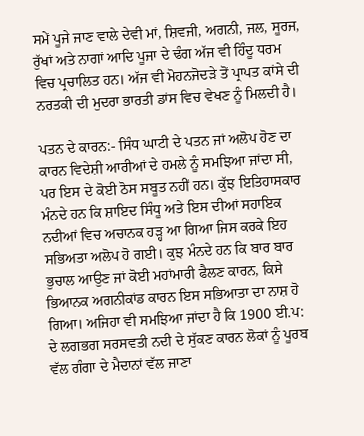ਸਮੇਂ ਪੂਜੇ ਜਾਣ ਵਾਲੇ ਦੇਵੀ ਮਾਂ, ਸ਼ਿਵਜੀ, ਅਗਨੀ, ਜਲ, ਸੂਰਜ, ਰੁੱਖਾਂ ਅਤੇ ਨਾਗਾਂ ਆਦਿ ਪੂਜਾ ਦੇ ਢੰਗ ਅੱਜ ਵੀ ਹਿੰਦੂ ਧਰਮ ਵਿਚ ਪ੍ਰਚਾਲਿਤ ਹਨ। ਅੱਜ ਵੀ ਮੋਹਨਜੋਦੜੇ ਤੋਂ ਪ੍ਰਾਪਤ ਕਾਂਸੇ ਦੀ ਨਰਤਕੀ ਦੀ ਮੁਦਰਾ ਭਾਰਤੀ ਡਾਂਸ ਵਿਚ ਵੇਖਣ ਨੂੰ ਮਿਲਦੀ ਹੈ।

ਪਤਨ ਦੇ ਕਾਰਨ:- ਸਿੰਧ ਘਾਟੀ ਦੇ ਪਤਨ ਜਾਂ ਅਲੋਪ ਹੋਣ ਦਾ ਕਾਰਨ ਵਿਦੇਸ਼ੀ ਆਰੀਆਂ ਦੇ ਹਮਲੇ ਨੂੰ ਸਮਝਿਆ ਜਾਂਦਾ ਸੀ, ਪਰ ਇਸ ਦੇ ਕੋਈ ਠੋਸ ਸਬੂਤ ਨਹੀਂ ਹਨ। ਕੁੱਝ ਇਤਿਹਾਸਕਾਰ ਮੰਨਦੇ ਹਨ ਕਿ ਸ਼ਾਇਦ ਸਿੰਧੂ ਅਤੇ ਇਸ ਦੀਆਂ ਸਹਾਇਕ ਨਦੀਆਂ ਵਿਚ ਅਚਾਨਕ ਹੜ੍ਹ ਆ ਗਿਆ ਜਿਸ ਕਰਕੇ ਇਹ ਸਭਿਅਤਾ ਅਲੋਪ ਹੋ ਗਈ। ਕੁਝ ਮੰਨਦੇ ਹਨ ਕਿ ਬਾਰ ਬਾਰ ਭੁਚਾਲ ਆਉਣ ਜਾਂ ਕੋਈ ਮਹਾਂਮਾਰੀ ਫੈਲਣ ਕਾਰਨ, ਕਿਸੇ ਭਿਆਨਕ ਅਗਨੀਕਾਂਡ ਕਾਰਨ ਇਸ ਸਭਿਆਤਾ ਦਾ ਨਾਸ਼ ਹੋ ਗਿਆ। ਅਜਿਹਾ ਵੀ ਸਮਝਿਆ ਜਾਂਦਾ ਹੈ ਕਿ 1900 ਈ.ਪ: ਦੇ ਲਗਭਗ ਸਰਸਵਤੀ ਨਦੀ ਦੇ ਸੁੱਕਣ ਕਾਰਨ ਲੋਕਾਂ ਨੂੰ ਪੂਰਬ ਵੱਲ ਗੰਗਾ ਦੇ ਮੈਦਾਨਾਂ ਵੱਲ ਜਾਣਾ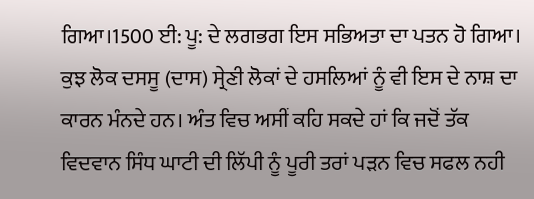ਗਿਆ।1500 ਈ: ਪੂ: ਦੇ ਲਗਭਗ ਇਸ ਸਭਿਅਤਾ ਦਾ ਪਤਨ ਹੋ ਗਿਆ। ਕੁਝ ਲੋਕ ਦਸਸੂ (ਦਾਸ) ਸ੍ਰੇਣੀ ਲੋਕਾਂ ਦੇ ਹਸਲਿਆਂ ਨੂੰ ਵੀ ਇਸ ਦੇ ਨਾਸ਼ ਦਾ ਕਾਰਨ ਮੰਨਦੇ ਹਨ। ਅੰਤ ਵਿਚ ਅਸੀਂ ਕਹਿ ਸਕਦੇ ਹਾਂ ਕਿ ਜਦੋਂ ਤੱਕ ਵਿਦਵਾਨ ਸਿੰਧ ਘਾਟੀ ਦੀ ਲਿੱਪੀ ਨੂੰ ਪੂਰੀ ਤਰਾਂ ਪੜਨ ਵਿਚ ਸਫਲ ਨਹੀ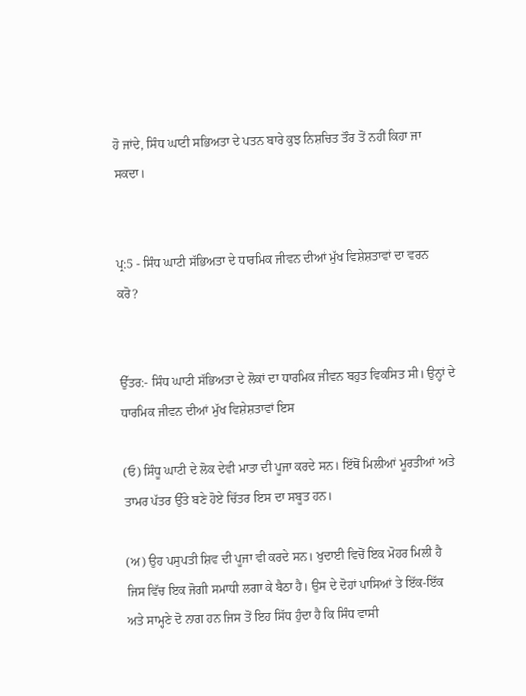ਹੋ ਜਾਂਦੇ, ਸਿੰਧ ਘਾਟੀ ਸਭਿਅਤਾ ਦੇ ਪਤਨ ਬਾਰੇ ਕੁਝ ਨਿਸ਼ਚਿਤ ਤੌਰ ਤੋਂ ਨਹੀਂ ਕਿਹਾ ਜਾ ਸਕਦਾ।


ਪ੍ਰ:5 - ਸਿੰਧ ਘਾਟੀ ਸੱਭਿਅਤਾ ਦੇ ਧਾਰਮਿਕ ਜੀਵਨ ਦੀਆਂ ਮੁੱਖ ਵਿਸ਼ੇਸ਼ਤਾਵਾਂ ਦਾ ਵਰਨ ਕਰੋ?


ਉੱਤਰ:- ਸਿੰਧ ਘਾਟੀ ਸੱਭਿਅਤਾ ਦੇ ਲੋਕਾਂ ਦਾ ਧਾਰਮਿਕ ਜੀਵਨ ਬਹੁਤ ਵਿਕਸਿਤ ਸੀ। ਉਨ੍ਹਾਂ ਦੇ ਧਾਰਮਿਕ ਜੀਵਨ ਦੀਆਂ ਮੁੱਖ ਵਿਸ਼ੇਸ਼ਤਾਵਾਂ ਇਸ

(ਓ) ਸਿੰਧੂ ਘਾਟੀ ਦੇ ਲੋਕ ਦੇਵੀ ਮਾਤਾ ਦੀ ਪੂਜਾ ਕਰਦੇ ਸਨ। ਇੱਥੋਂ ਮਿਲੀਆਂ ਮੂਰਤੀਆਂ ਅਤੇ ਤਾਮਰ ਪੱਤਰ ਉੱਤੇ ਬਣੇ ਹੋਏ ਚਿੱਤਰ ਇਸ ਦਾ ਸਬੂਤ ਹਨ।

(ਅ) ਉਹ ਪਸੁਪਤੀ ਸ਼ਿਵ ਦੀ ਪੂਜਾ ਵੀ ਕਰਦੇ ਸਨ। ਖੁਦਾਈ ਵਿਚੋਂ ਇਕ ਮੋਹਰ ਮਿਲੀ ਹੈ ਜਿਸ ਵਿੱਚ ਇਕ ਜੋਗੀ ਸਮਾਧੀ ਲਗਾ ਕੇ ਬੈਠਾ ਹੈ। ਉਸ ਦੇ ਦੋਹਾਂ ਪਾਸਿਆਂ ਤੇ ਇੱਕ-ਇੱਕ ਅਤੇ ਸਾਮ੍ਹਣੇ ਦੋ ਨਾਗ ਹਨ ਜਿਸ ਤੋਂ ਇਹ ਸਿੱਧ ਹੁੰਦਾ ਹੈ ਕਿ ਸਿੰਧ ਵਾਸੀ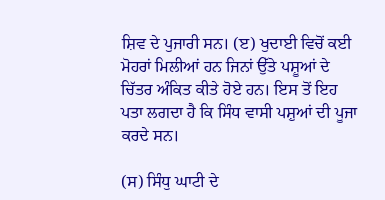ਸ਼ਿਵ ਦੇ ਪੁਜਾਰੀ ਸਨ। (ੲ) ਖੁਦਾਈ ਵਿਚੋਂ ਕਈ ਮੋਹਰਾਂ ਮਿਲੀਆਂ ਹਨ ਜਿਨਾਂ ਉੱਤੇ ਪਸ਼ੂਆਂ ਦੇ ਚਿੱਤਰ ਅੰਕਿਤ ਕੀਤੇ ਹੋਏ ਹਨ। ਇਸ ਤੋਂ ਇਹ ਪਤਾ ਲਗਦਾ ਹੈ ਕਿ ਸਿੰਧ ਵਾਸੀ ਪਸ਼ੁਆਂ ਦੀ ਪੂਜਾ ਕਰਦੇ ਸਨ।

(ਸ) ਸਿੰਧੁ ਘਾਟੀ ਦੇ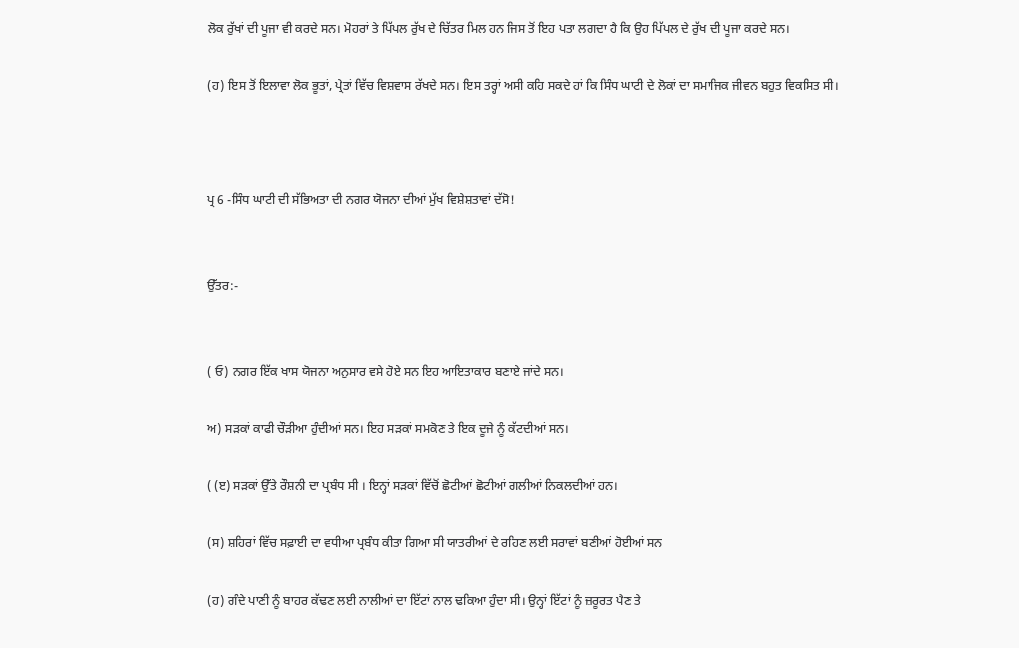ਲੋਕ ਰੁੱਖਾਂ ਦੀ ਪੂਜਾ ਵੀ ਕਰਦੇ ਸਨ। ਮੋਹਰਾਂ ਤੇ ਪਿੱਪਲ ਰੁੱਖ ਦੇ ਚਿੱਤਰ ਮਿਲ ਹਨ ਜਿਸ ਤੋਂ ਇਹ ਪਤਾ ਲਗਦਾ ਹੈ ਕਿ ਉਹ ਪਿੱਪਲ ਦੇ ਰੁੱਖ ਦੀ ਪੂਜਾ ਕਰਦੇ ਸਨ।

(ਹ) ਇਸ ਤੋਂ ਇਲਾਵਾ ਲੋਕ ਭੂਤਾਂ, ਪ੍ਰੇਤਾਂ ਵਿੱਚ ਵਿਸ਼ਵਾਸ ਰੱਖਦੇ ਸਨ। ਇਸ ਤਰ੍ਹਾਂ ਅਸੀ ਕਹਿ ਸਕਦੇ ਹਾਂ ਕਿ ਸਿੰਧ ਘਾਟੀ ਦੇ ਲੋਕਾਂ ਦਾ ਸਮਾਜਿਕ ਜੀਵਨ ਬਹੁਤ ਵਿਕਸਿਤ ਸੀ।



ਪ੍ਰ 6 -ਸਿੰਧ ਘਾਟੀ ਦੀ ਸੱਭਿਅਤਾ ਦੀ ਨਗਰ ਯੋਜਨਾ ਦੀਆਂ ਮੁੱਖ ਵਿਸ਼ੇਸ਼ਤਾਵਾਂ ਦੱਸੋ!


ਉੱਤਰ:-


( ਓ) ਨਗਰ ਇੱਕ ਖਾਸ ਯੋਜਨਾ ਅਨੁਸਾਰ ਵਸੇ ਹੋਏ ਸਨ ਇਹ ਆਇਤਾਕਾਰ ਬਣਾਏ ਜਾਂਦੇ ਸਨ।

ਅ) ਸੜਕਾਂ ਕਾਫੀ ਚੌੜੀਆ ਹੁੰਦੀਆਂ ਸਨ। ਇਹ ਸੜਕਾਂ ਸਮਕੋਣ ਤੇ ਇਕ ਦੂਜੇ ਨੂੰ ਕੱਟਦੀਆਂ ਸਨ।

( (ੲ) ਸੜਕਾਂ ਉੱਤੇ ਰੌਸ਼ਨੀ ਦਾ ਪ੍ਰਬੰਧ ਸੀ । ਇਨ੍ਹਾਂ ਸੜਕਾਂ ਵਿੱਚੋਂ ਛੋਟੀਆਂ ਛੋਟੀਆਂ ਗਲੀਆਂ ਨਿਕਲਦੀਆਂ ਹਨ।

(ਸ) ਸ਼ਹਿਰਾਂ ਵਿੱਚ ਸਫ਼ਾਈ ਦਾ ਵਧੀਆ ਪ੍ਰਬੰਧ ਕੀਤਾ ਗਿਆ ਸੀ ਯਾਤਰੀਆਂ ਦੇ ਰਹਿਣ ਲਈ ਸਰਾਵਾਂ ਬਣੀਆਂ ਹੋਈਆਂ ਸਨ

(ਹ) ਗੰਦੇ ਪਾਣੀ ਨੂੰ ਬਾਹਰ ਕੱਢਣ ਲਈ ਨਾਲੀਆਂ ਦਾ ਇੱਟਾਂ ਨਾਲ ਢਕਿਆ ਹੁੰਦਾ ਸੀ। ਉਨ੍ਹਾਂ ਇੱਟਾਂ ਨੂੰ ਜ਼ਰੂਰਤ ਪੈਣ ਤੇ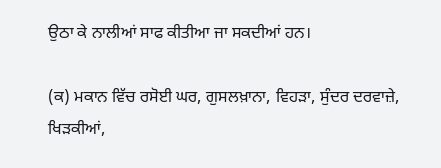ਉਠਾ ਕੇ ਨਾਲੀਆਂ ਸਾਫ ਕੀਤੀਆ ਜਾ ਸਕਦੀਆਂ ਹਨ।

(ਕ) ਮਕਾਨ ਵਿੱਚ ਰਸੋਈ ਘਰ, ਗੁਸਲਖ਼ਾਨਾ, ਵਿਹੜਾ, ਸੁੰਦਰ ਦਰਵਾਜ਼ੇ, ਖਿੜਕੀਆਂ,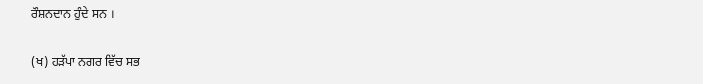ਰੌਸ਼ਨਦਾਨ ਹੁੰਦੇ ਸਨ ।

(ਖ) ਹੜੱਪਾ ਨਗਰ ਵਿੱਚ ਸਭ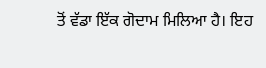ਤੋਂ ਵੱਡਾ ਇੱਕ ਗੋਦਾਮ ਮਿਲਿਆ ਹੈ। ਇਹ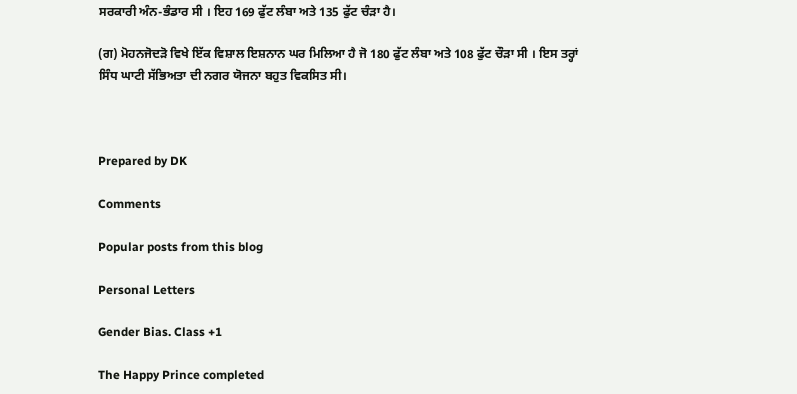ਸਰਕਾਰੀ ਅੰਨ-ਭੰਡਾਰ ਸੀ । ਇਹ 169 ਫੁੱਟ ਲੰਬਾ ਅਤੇ 135 ਫੁੱਟ ਚੰੜਾ ਹੈ।

(ਗ) ਮੋਹਨਜੋਦੜੋ ਵਿਖੇ ਇੱਕ ਵਿਸ਼ਾਲ ਇਸ਼ਨਾਨ ਘਰ ਮਿਲਿਆ ਹੈ ਜੋ 180 ਫੁੱਟ ਲੰਬਾ ਅਤੇ 108 ਫੁੱਟ ਚੌੜਾ ਸੀ । ਇਸ ਤਰ੍ਹਾਂ ਸਿੰਧ ਘਾਟੀ ਸੱਭਿਅਤਾ ਦੀ ਨਗਰ ਯੋਜਨਾ ਬਹੁਤ ਵਿਕਸਿਤ ਸੀ।



Prepared by DK

Comments

Popular posts from this blog

Personal Letters

Gender Bias. Class +1

The Happy Prince completed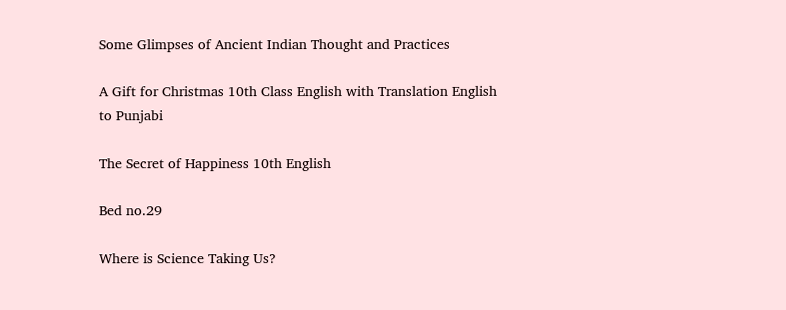Some Glimpses of Ancient Indian Thought and Practices

A Gift for Christmas 10th Class English with Translation English to Punjabi

The Secret of Happiness 10th English

Bed no.29

Where is Science Taking Us?